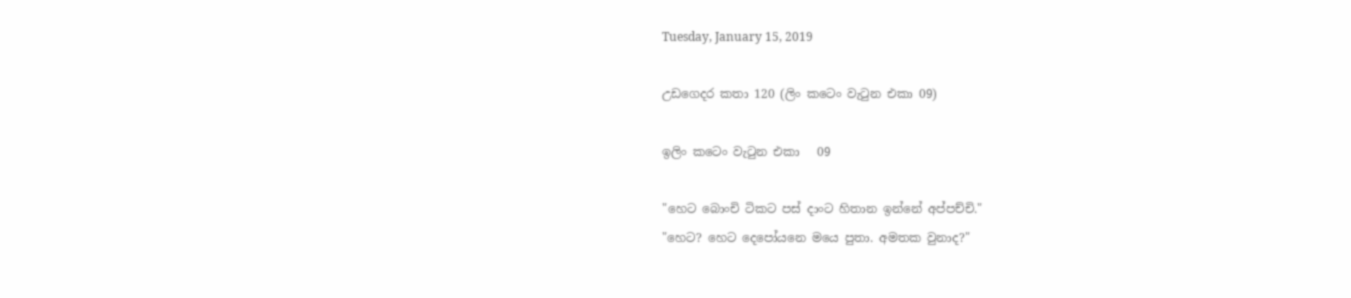Tuesday, January 15, 2019

උඩගෙදර කතා 120 (ලිං කටෙං වැටුන එකා 09)

ඉලිං කටෙං වැටුන එකා   09

"හෙට බොංචි ටිකට පස් දාංට හිතාන ඉන්නේ අප්පච්චි."
"හෙට? හෙට දෙපෝයනෙ මයෙ පුතා. අමතක වුනාද?"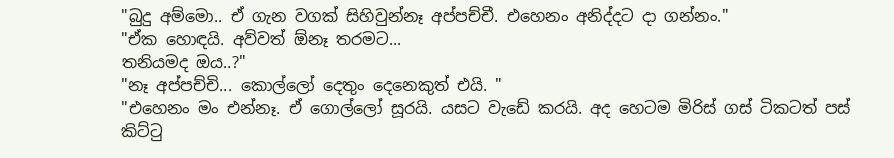"බුදු අම්මො.. ඒ ගැන වගක් සිහිවුන්නෑ අප්පච්චී. එහෙනං අනිද්දට දා ගන්නං."
"ඒක හොඳයි. අව්වත් ඕනෑ තරමට...
තනියමද ඔය..?"
"නෑ අප්පච්චි... කොල්ලෝ දෙතුං දෙනෙකුත් එයි. "
"එහෙනං මං එන්නෑ. ඒ ගොල්ලෝ සූරයි. යසට වැඩේ කරයි. අද හෙටම මිරිස් ගස් ටිකටත් පස් කිට්ටු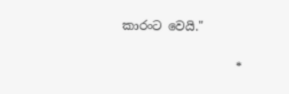කාරංට වෙයි."

                   *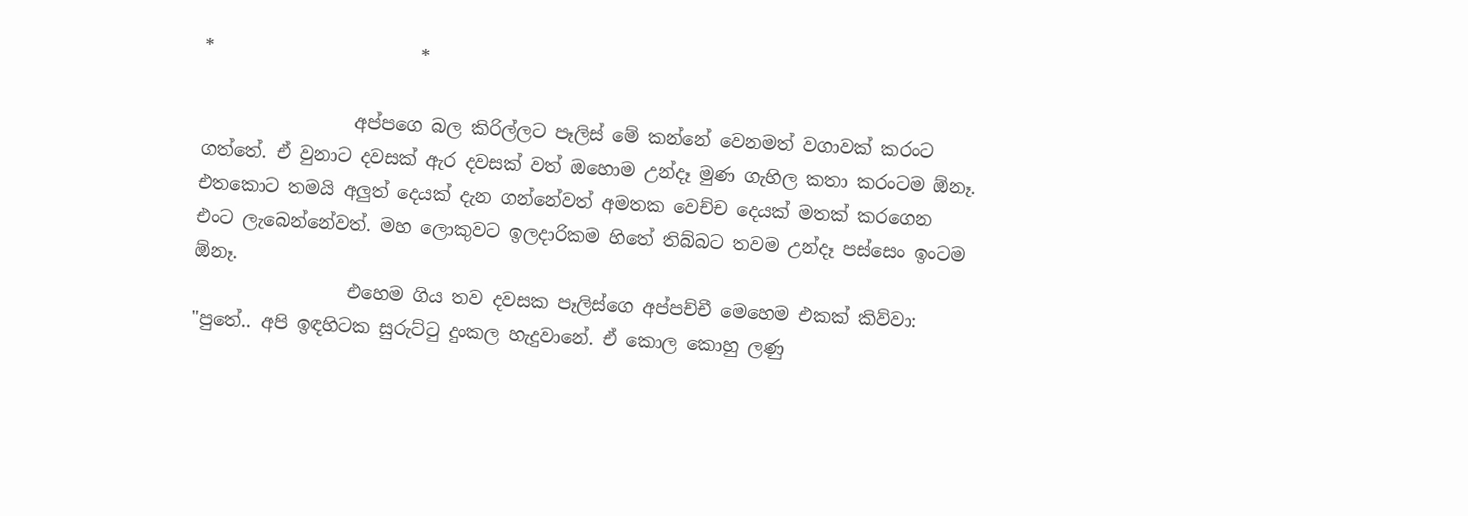*                       *

                 අප්පගෙ බල කිරිල්ලට පෑලිස් මේ කන්නේ වෙනමත් වගාවක් කරංට ගත්තේ. ඒ වුනාට දවසක් ඇර දවසක් වත් ඔහොම උන්දෑ මුණ ගැහිල කතා කරංටම ඕනෑ. එතකොට තමයි අලුත් දෙයක් දැන ගන්නේවත් අමතක වෙච්ච දෙයක් මතක් කරගෙන එංට ලැබෙන්නේවත්. මහ ලොකුවට ඉලදාරිකම හිතේ තිබ්බට තවම උන්දෑ පස්සෙං ඉංටම ඕනෑ.
                 එහෙම ගිය තව දවසක පෑලිස්ගෙ අප්පච්චී මෙහෙම එකක් කිව්වා:
"පුතේ.. අපි ඉඳහිටක සුරුට්ටු දුංකල හැදුවානේ. ඒ කොල කොහු ලණු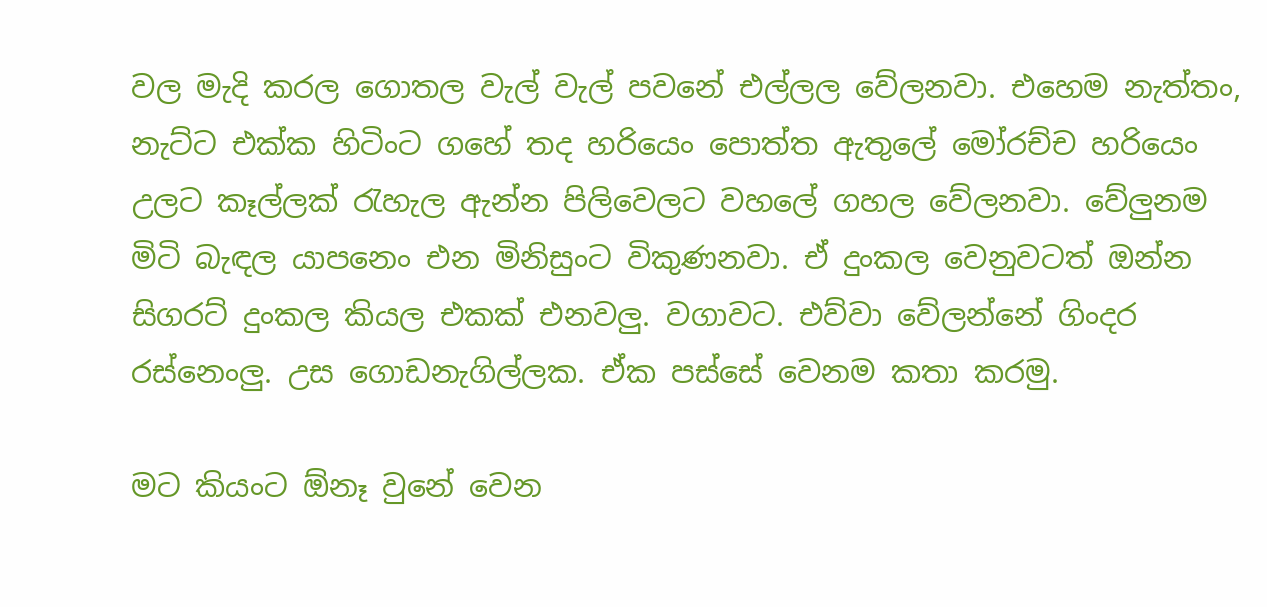වල මැදි කරල ගොතල වැල් වැල් පවනේ එල්ලල වේලනවා. එහෙම නැත්තං, නැට්ට එක්ක හිටිංට ගහේ තද හරියෙං පොත්ත ඇතුලේ මෝරච්ච හරියෙං උලට කෑල්ලක් රැහැල ඇන්න පිලිවෙලට වහලේ ගහල වේලනවා. වේලුනම මිටි බැඳල යාපනෙං එන මිනිසුංට විකුණනවා. ඒ දුංකල වෙනුවටත් ඔන්න සිගරට් දුංකල කියල එකක් එනවලු. වගාවට. එව්වා වේලන්නේ ගිංදර රස්නෙංලු. උස ගොඩනැගිල්ලක. ඒක පස්සේ වෙනම කතා කරමු.

මට කියංට ඕනෑ වුනේ වෙන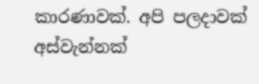කාරණාවක්. අපි පලදාවක් අස්වැන්නක්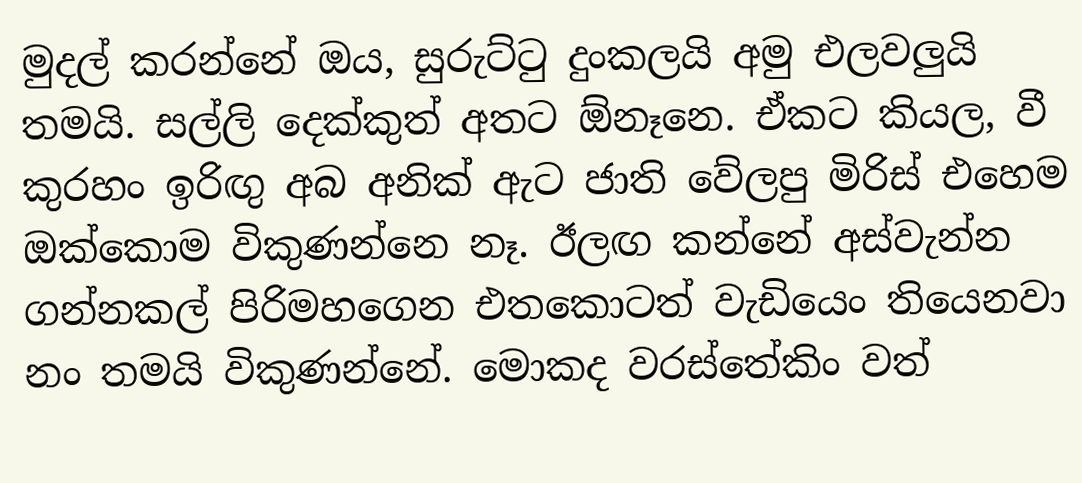මුදල් කරන්නේ ඔය, සුරුට්ටු දුංකලයි අමු එලවලුයි තමයි. සල්ලි දෙක්කුත් අතට ඕනෑනෙ. ඒකට කියල, වී කුරහං ඉරිඟු අබ අනික් ඇට ජාති වේලපු මිරිස් එහෙම ඔක්කොම විකුණන්නෙ නෑ. ඊලඟ කන්නේ අස්වැන්න ගන්නකල් පිරිමහගෙන එතකොටත් වැඩියෙං තියෙනවා නං තමයි විකුණන්නේ. මොකද වරස්තේකිං වත්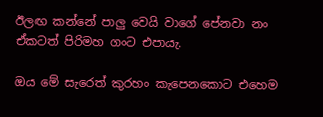ඊලඟ කන්නේ පාලු වෙයි වාගේ පේනවා නං ඒකටත් පිරිමහ ගංට එපායැ.

ඔය මේ සැරෙත් කුරහං කැපෙනකොට එහෙම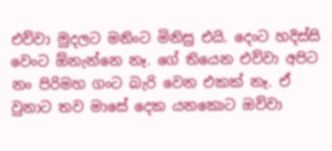එව්වා මුදලට මනිංට මිනිසු එයි. දෙංට හදිස්සි වෙංට ඕනැන්නෙ නෑ. ගේ තියෙන එව්වා අපිට නං පිරිමහ ගංට බැරි වෙන එකක් නෑ. ඒ වුනාට තව මාසේ දෙක යනකොට ඔව්වා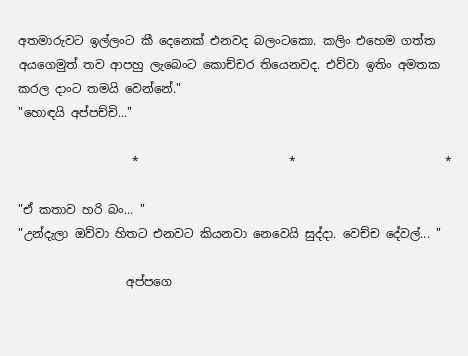අතමාරුවට ඉල්ලංට කී දෙනෙක් එනවද බලංටකො. කලිං එහෙම ගත්ත අයගෙමුත් තව ආපහු ලැබෙංට කොච්චර තියෙනවද. එව්වා ඉතිං අමතක කරල දාංට තමයි වෙන්නේ."
"හොඳයි අප්පච්චි..."

                   *                         *                         *

"ඒ කතාව හරි බං... "
"උන්දැලා ඔව්වා හිතට එනවට කියනවා නෙවෙයි සුද්දා. වෙච්ච දේවල්... "

                  අප්පගෙ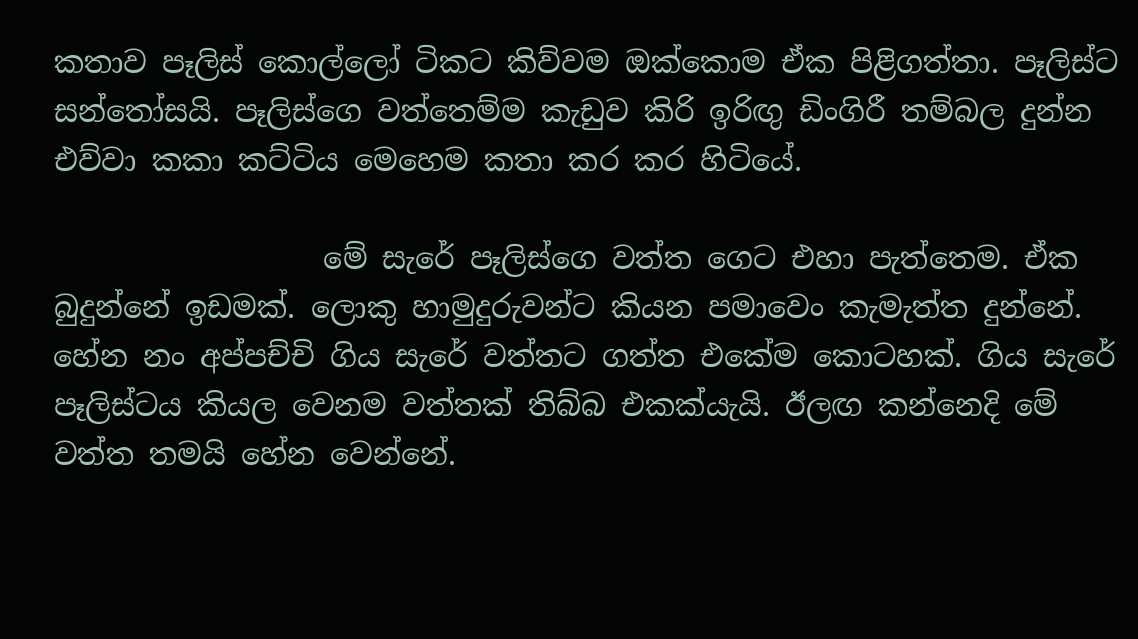කතාව පෑලිස් කොල්ලෝ ටිකට කිව්වම ඔක්කොම ඒක පිළිගත්තා. පෑලිස්ට සන්තෝසයි. පෑලිස්ගෙ වත්තෙම්ම කැඩුව කිරි ඉරිඟු ඩිංගිරී තම්බල දුන්න එව්වා කකා කට්ටිය මෙහෙම කතා කර කර හිටියේ.

                  මේ සැරේ පෑලිස්ගෙ වත්ත ගෙට එහා පැත්තෙම. ඒක බුදුන්නේ ඉඩමක්. ලොකු හාමුදුරුවන්ට කියන පමාවෙං කැමැත්ත දුන්නේ. හේන නං අප්පච්චි ගිය සැරේ වත්තට ගත්ත එකේම කොටහක්. ගිය සැරේ පෑලිස්ටය කියල වෙනම වත්තක් තිබ්බ එකක්යැයි. ඊලඟ කන්නෙදි මේ වත්ත තමයි හේන වෙන්නේ.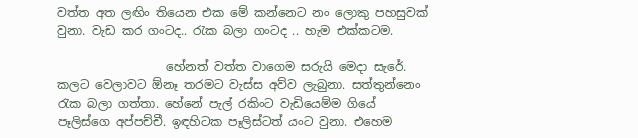වත්ත අත ලඟිං තියෙන එක මේ කන්නෙට නං ලොකු පහසුවක් වුනා. වැඩ කර ගංටද.. රැක බලා ගංටද .. හැම එක්කටම.

                  හේනත් වත්ත වාගෙම සරුයි මෙදා සැරේ. කලට වෙලාවට ඕනෑ තරමට වැස්ස අව්ව ලැබුනා. සත්තුන්නෙං රැක බලා ගත්තා. හේනේ පැල් රකිංට වැඩියෙම්ම ගියේ පෑලිස්ගෙ අප්පච්චී. ඉඳහිටක පෑලිස්ටත් යංට වුනා. එහෙම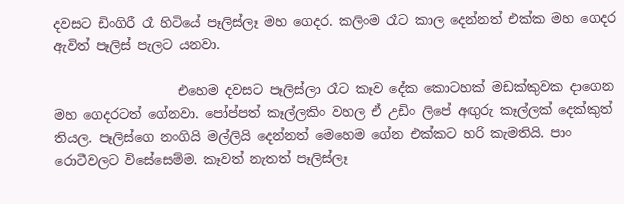දවසට ඩිංගිරී රෑ හිටියේ පෑලිස්ලෑ මහ ගෙදර. කලිංම රෑට කාල දෙන්නත් එක්ක මහ ගෙදර ඇවිත් පෑලිස් පැලට යනවා.

                   එහෙම දවසට පෑලිස්ලා රෑට කෑව දේක කොටහක් මඩක්කුවක දාගෙන මහ ගෙදරටත් ගේනවා. පෝප්පත් කෑල්ලකිං වහල ඒ උඩිං ලිපේ අඟුරු කෑල්ලක් දෙක්කුත් තියල. පෑලිස්ගෙ නංගියි මල්ලියි දෙන්නත් මෙහෙම ගේන එක්කට හරි කැමතියි. පාං රොටීවලට විසේසෙම්ම. කෑවත් නැතත් පෑලිස්ලෑ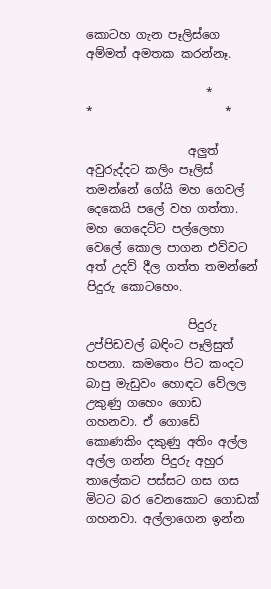කොටහ ගැන පෑලිස්ගෙ අම්මත් අමතක කරන්නෑ.

                    *                      *                      *

                 අලුත් අවුරුද්දට කලිං පෑලිස් තමන්නේ ගේයි මහ ගෙවල් දෙකෙයි පලේ වහ ගත්තා. මහ ගෙදෙට්ට පල්ලෙහා වෙලේ කොල පාගන එව්වට අත් උදව් දීල ගත්ත තමන්නේ පිදුරු කොටහෙං.

                 පිදුරු උප්පිඩවල් බඳිංට පෑලිසුත් හපනා. කමතෙං පිට කංදට බාපු මැඩුවං හොඳට වේලල උකුණු ගහෙං ගොඩ ගහනවා. ඒ ගොඩේ කොණකිං දකුණු අතිං අල්ල අල්ල ගන්න පිදුරු අහුර තාලේකට පස්සට ගස ගස මිටට බර වෙනකොට ගොඩක් ගහනවා. අල්ලාගෙන ඉන්න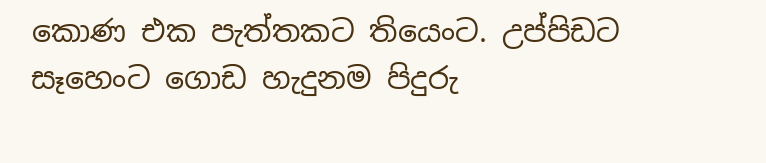කොණ එක පැත්තකට තියෙංට. උප්පිඩට සෑහෙංට ගොඩ හැදුනම පිදුරු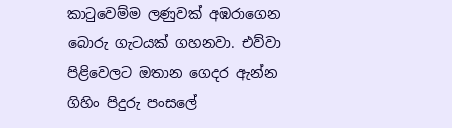කාටුවෙම්ම ලණුවක් අඹරාගෙන බොරු ගැටයක් ගහනවා. එව්වා පිළිවෙලට ඔතාන ගෙදර ඇන්න ගිහිං පිදුරු පංසලේ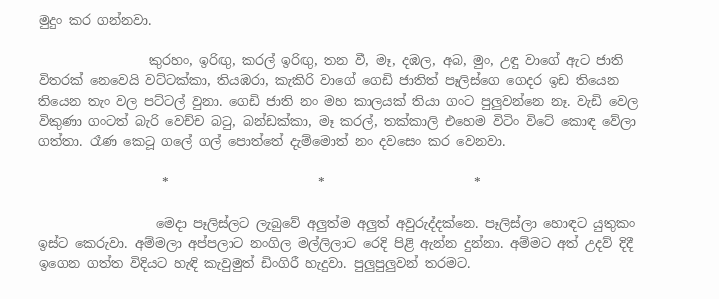මුදුං කර ගන්නවා.

                 කුරහං, ඉරිඟු, කරල් ඉරිඟු, තන වී, මෑ, දඹල, අබ, මුං, උඳු වාගේ ඇට ජාති විතරක් නෙවෙයි වට්ටක්කා, තියඹරා, කැකිරි වාගේ ගෙඩි ජාතිත් පෑලිස්ගෙ ගෙදර ඉඩ තියෙන තියෙන තැං වල පට්ටල් වුනා. ගෙඩි ජාති නං මහ කාලයක් තියා ගංට පුලුවන්නෙ නෑ. වැඩි වෙල විකුණා ගංටත් බැරි වෙච්ච බටු, බන්ඩක්කා, මෑ කරල්, තක්කාලි එහෙම විටිං විටේ කොඳ වේලා ගත්තා. රෑණ කෙටූ ගලේ ගල් පොත්තේ දැම්මොත් නං දවසෙං කර වෙනවා.

                   *                       *                       *

                  මෙදා පෑලිස්ලට ලැබුවේ අලුත්ම අලුත් අවුරුද්දක්නෙ. පෑලිස්ලා හොඳට යුතුකං ඉස්ට කෙරුවා. අම්මලා අප්පලාට නංගිල මල්ලිලාට රෙදි පිළි ඇන්න දුන්නා. අම්මට අත් උදව් දිදී ඉගෙන ගත්ත විදියට හැඳි කැවුමුත් ඩිංගිරී හැදුවා. පුලුපුලුවන් තරමට.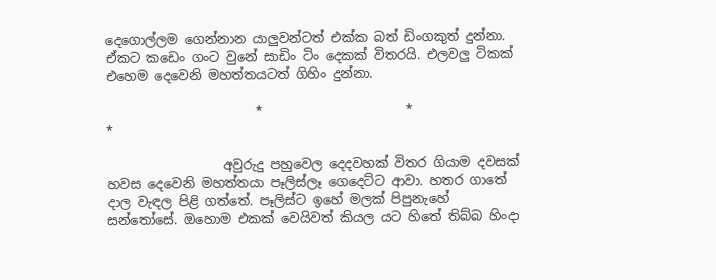දෙගොල්ලම ගෙන්නාන යාලුවන්ටත් එක්ක බත් ඩිංගකුත් දුන්නා. ඒකට කඩෙං ගංට වුනේ සාඩිං ටිං දෙකක් විතරයි. එලවලු ටිකක් එහෙම දෙවෙනි මහත්තයටත් ගිහිං දුන්නා.

                       *                      *                       *

                  අවුරුදු පහුවෙල දෙදවහක් විතර ගියාම දවසක් හවස දෙවෙනි මහත්තයා පෑලිස්ලෑ ගෙදෙට්ට ආවා. හතර ගාතේ දාල වැඳල පිළි ගත්තේ. පෑලිස්ට ඉහේ මලක් පිපුනැහේ සන්තෝසේ. ඔහොම එකක් වෙයිවත් කියල යට හිතේ තිබ්බ හිංදා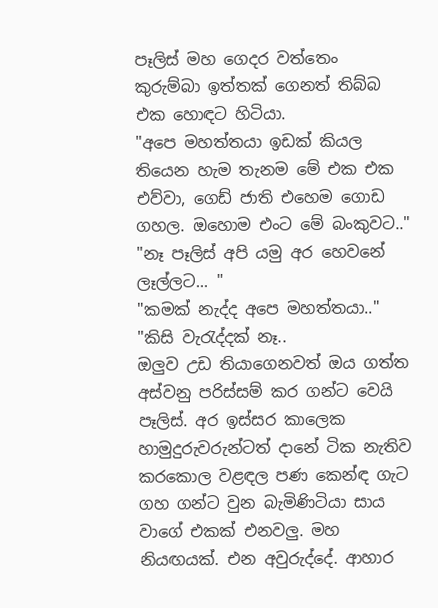පෑලිස් මහ ගෙදර වත්තෙං කුරුම්බා ඉත්තක් ගෙනත් තිබ්බ එක හොඳට හිටියා.
"අපෙ මහත්තයා ඉඩක් කියල තියෙන හැම තැනම මේ එක එක එව්වා, ගෙඩ් ජාති එහෙම ගොඩ ගහල. ඔහොම එංට මේ බංකුවට.."
"නෑ පෑලිස් අපි යමු අර හෙවනේ ලෑල්ලට... "
"කමක් නැද්ද අපෙ මහත්තයා.."
"කිසි වැරැද්දක් නෑ..
ඔලුව උඩ තියාගෙනවත් ඔය ගත්ත අස්වනු පරිස්සම් කර ගන්ට වෙයි පෑලිස්. අර ඉස්සර කාලෙක හාමුදුරුවරුන්ටත් දානේ ටික නැතිව කරකොල වළඳල පණ කෙන්ඳ ගැට ගහ ගන්ට වුන බැමිණිටියා සාය වාගේ එකක් එනවලු. මහ නියඟයක්. එන අවුරුද්දේ. ආහාර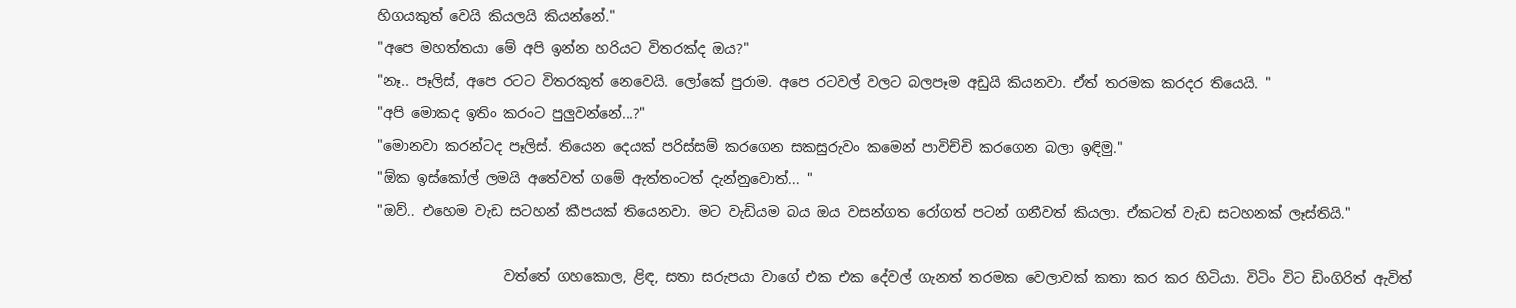හිගයකුත් වෙයි කියලයි කියන්නේ."
"අපෙ මහත්තයා මේ අපි ඉන්න හරියට විතරක්ද ඔය?"
"නෑ.. පෑලිස්, අපෙ රටට විතරකුත් නෙවෙයි. ලෝකේ පුරාම. අපෙ රටවල් වලට බලපෑම අඩුයි කියනවා. ඒත් තරමක කරදර තියෙයි. "
"අපි මොකද ඉතිං කරංට පුලුවන්නේ...?"
"මොනවා කරන්ටද පෑලිස්. තියෙන දෙයක් පරිස්සම් කරගෙන සකසුරුවං කමෙන් පාවිච්චි කරගෙන බලා ඉඳිමු."
"ඕක ඉස්කෝල් ලමයි අතේවත් ගමේ ඇත්තංටත් දැන්නුවොත්... "
"ඔව්.. එහෙම වැඩ සටහන් කීපයක් තියෙනවා. මට වැඩියම බය ඔය වසන්ගත රෝගත් පටන් ගනීවත් කියලා. ඒකටත් වැඩ සටහනක් ලෑස්තියි."

                  වත්තේ ගහකොල, ළිඳ, සතා සරුපයා වාගේ එක එක දේවල් ගැනත් තරමක වෙලාවක් කතා කර කර හිටියා. විටිං විට ඩිංගිරිත් ඇවිත්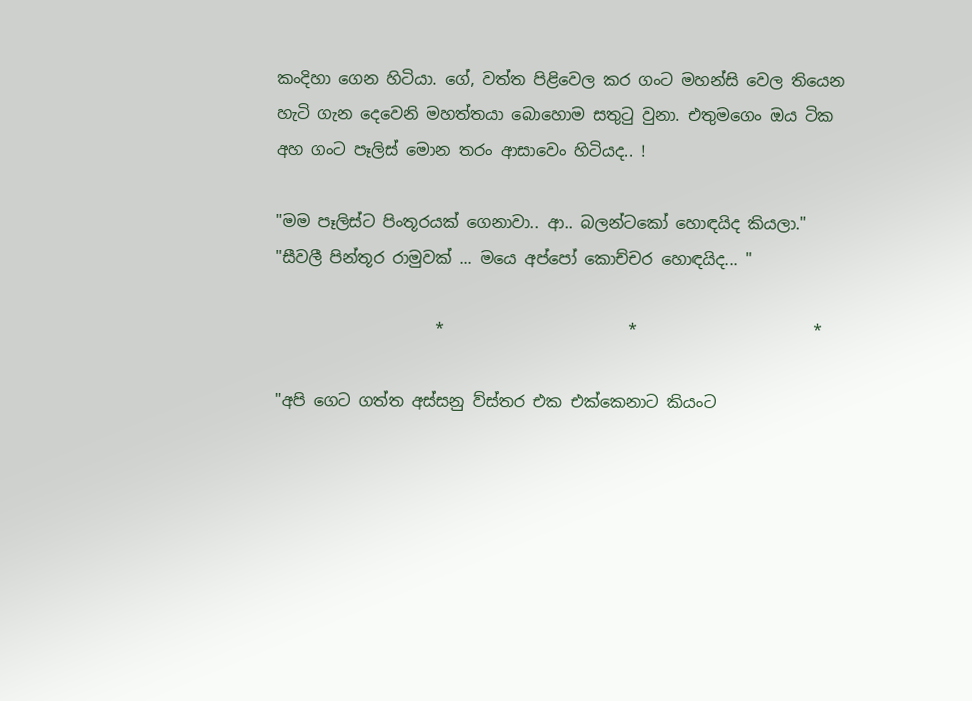කංදිහා ගෙන හිටියා. ගේ, වත්ත පිළිවෙල කර ගංට මහන්සි වෙල තියෙන හැටි ගැන දෙවෙනි මහත්තයා බොහොම සතුටු වුනා. එතුමගෙං ඔය ටික අහ ගංට පෑලිස් මොන තරං ආසාවෙං හිටියද.. !

"මම පෑලිස්ට පිංතූරයක් ගෙනාවා.. ආ.. බලන්ටකෝ හොඳයිද කියලා."
"සීවලී පින්තූර රාමුවක් ... මයෙ අප්පෝ කොච්චර හොඳයිද... "

                    *                       *                      *

"අපි ගෙට ගත්ත අස්සනු ව්ස්තර එක එක්කෙනාට කියංට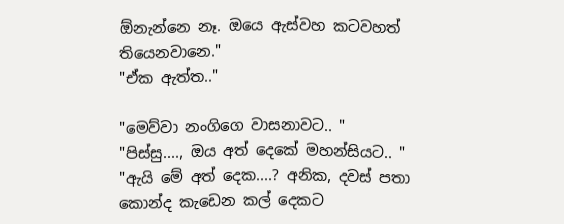ඕනැන්නෙ නෑ. ඔයෙ ඇස්වහ කටවහත් තියෙනවානෙ."
"ඒක ඇත්ත.."

"මෙව්වා නංගිගෙ වාසනාවට.. "
"පිස්සු...., ඔය අත් දෙකේ මහන්සියට.. "
"ඇයි මේ අත් දෙක....? අනික, දවස් පතා කොන්ද කැඩෙන කල් දෙකට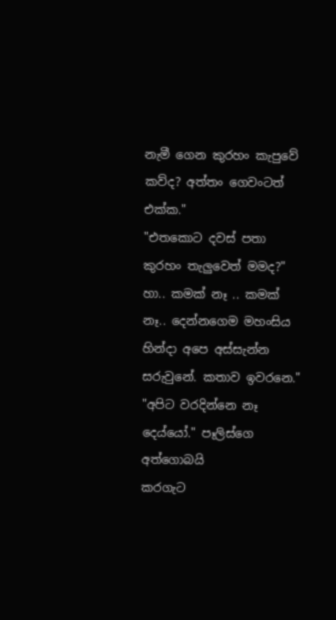නැමී ගෙන කුරහං කැපුවේ කව්ද? අත්තං ගෙවංටත් එක්ක."
"එතකොට දවස් පතා කුරහං තැලුවෙත් මමද?"
හා.. කමක් නෑ .. කමක් නෑ.. දෙන්නගෙම මහංසිය හින්දා අපෙ අස්සැන්න සරුවුනේ. කතාව ඉවරනෙ."
"අපිට වරදින්නෙ නෑ දෙය්යෝ." පෑලිස්ගෙ අත්ගොබයි
කරගැට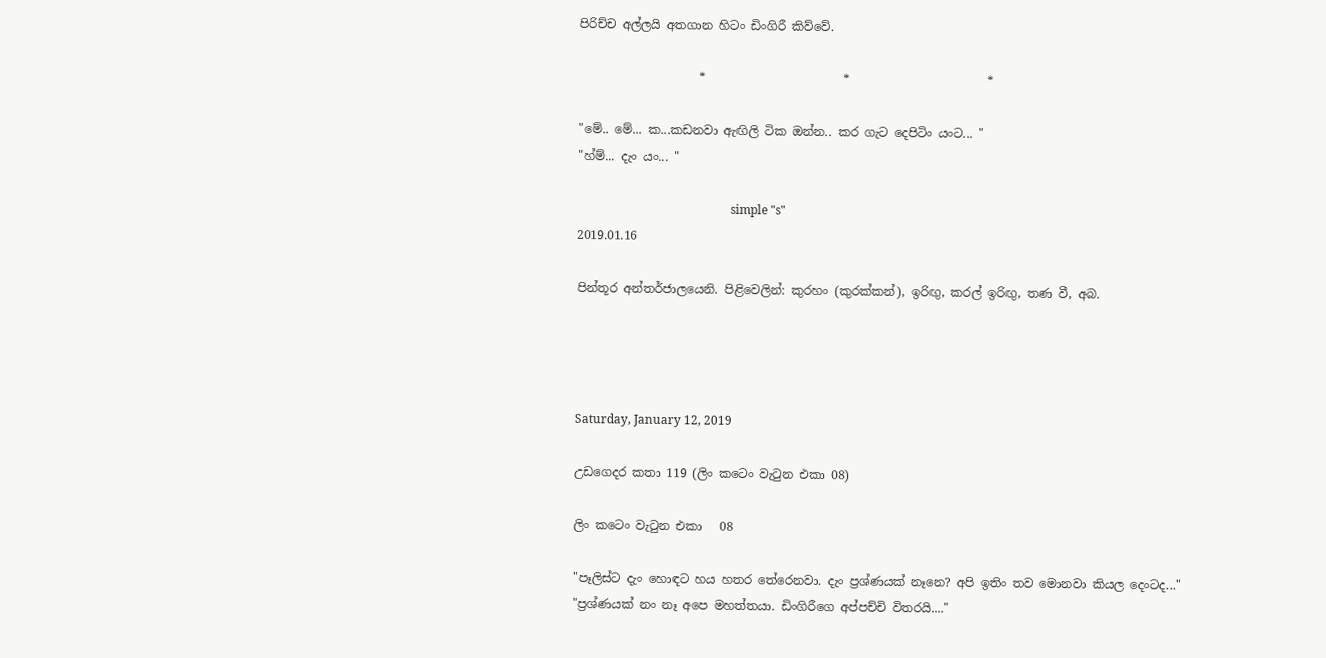පිරිච්ච අල්ලයි අතගාන හිටං ඩිංගිරී කිව්වේ.

                    *                       *                       *

"මේ.. මේ... ක...කඩනවා ඇඟිලි ටික ඔන්න.. කර ගැට දෙපිටිං යංට... "
"හ්ම්... දැං යං... "

                                                   simple "s"
2019.01.16

පින්තූර අන්තර්ජාලයෙනි. පිළිවෙලින්: කුරහං (කුරක්කන්), ඉරිඟු, කරල් ඉරිඟු, තණ වී, අබ.




Saturday, January 12, 2019

උඩගෙදර කතා 119 (ලිං කටෙං වැටුන එකා 08)

ලිං කටෙං වැටුන එකා   08

"පෑලිස්ට දැං හොඳට හය හතර තේරෙනවා. දැං ප්‍රශ්ණයක් නෑනෙ? අපි ඉතිං තව මොනවා කියල දෙංටද..."
"ප්‍රශ්ණයක් නං නෑ අපෙ මහත්තයා. ඩිංගිරීගෙ අප්පච්චි විතරයි...."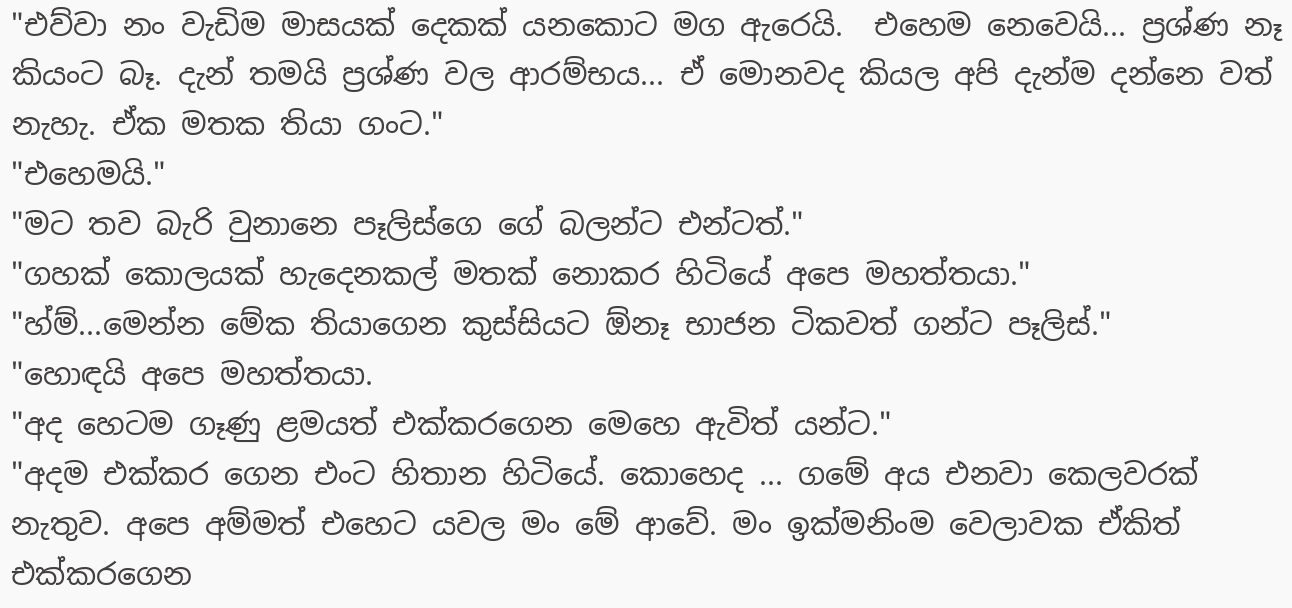"එව්වා නං වැඩිම මාසයක් දෙකක් යනකොට මග ඇරෙයි.  එහෙම නෙවෙයි... ප්‍රශ්ණ නෑ කියංට බෑ. දැන් තමයි ප්‍රශ්ණ වල ආරම්භය... ඒ මොනවද කියල අපි දැන්ම දන්නෙ වත් නැහැ. ඒක මතක තියා ගංට."
"එහෙමයි."
"මට තව බැරි වුනානෙ පෑලිස්ගෙ ගේ බලන්ට එන්ටත්."
"ගහක් කොලයක් හැදෙනකල් මතක් නොකර හිටියේ අපෙ මහත්තයා."
"හ්ම්...මෙන්න මේක තියාගෙන කුස්සියට ඕනෑ භාජන ටිකවත් ගන්ට පෑලිස්."
"හොඳයි අපෙ මහත්තයා.
"අද හෙටම ගෑණු ළමයත් එක්කරගෙන මෙහෙ ඇවිත් යන්ට."
"අදම එක්කර ගෙන එංට හිතාන හිටියේ. කොහෙද ... ගමේ අය එනවා කෙලවරක් නැතුව. අපෙ අම්මත් එහෙට යවල මං මේ ආවේ. මං ඉක්මනිංම වෙලාවක ඒකිත් එක්කරගෙන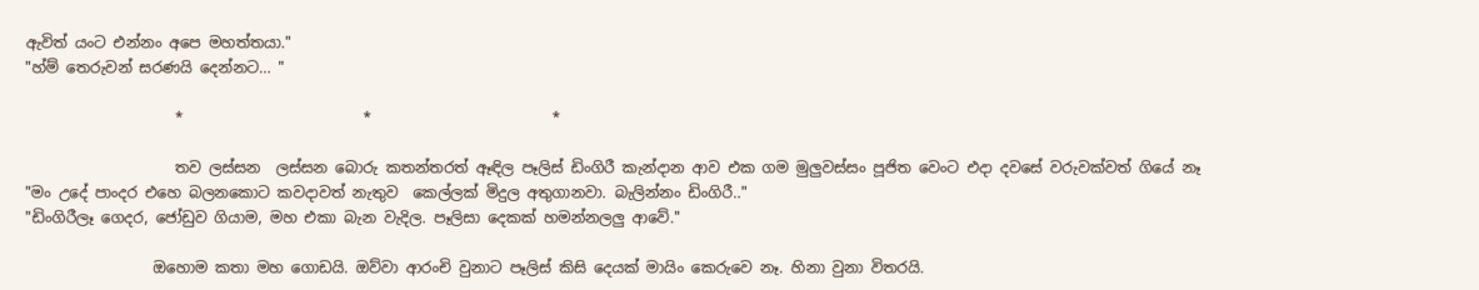ඇවිත් යංට එන්නං අපෙ මහත්තයා."
"හ්ම් තෙරුවන් සරණයි දෙන්නට... "

                    *                        *                        *

                    තව ලස්සන  ලස්සන බොරු කතන්තරත් ඈඳිල පෑලිස් ඩිංගිරී කැන්දාන ආව එක ගම මුලුවස්සං පූජිත වෙංට එදා දවසේ වරුවක්වත් ගියේ නෑ
"මං උදේ පාංදර එහෙ බලනකොට කවදාවත් නැතුව  කෙල්ලක් මිදුල අතුගානවා. බැලින්නං ඩිංගිරී.."
"ඩිංගිරීලෑ ගෙදර, ජෝඩුව ගියාම, මහ එකා බැන වැදිල. පෑලිසා දෙකක් හමන්නලලු ආවේ."

                 ඔහොම කතා මහ ගොඩයි. ඔව්වා ආරංචි වුනාට පෑලිස් කිසි දෙයක් මායිං කෙරුවෙ නෑ. හිනා වුනා විතරයි.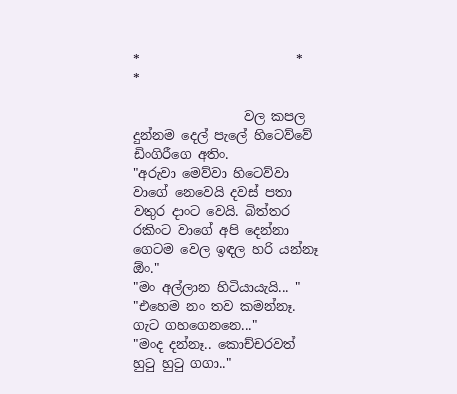*                        *                         *

                 වල කපල දුන්නම දෙල් පැලේ හිටෙව්වේ ඩිංගිරීගෙ අතිං.
"අරුවා මෙව්වා හිටෙව්වා වාගේ නෙවෙයි දවස් පතා වතුර දාංට වෙයි. බිත්තර රකිංට වාගේ අපි දෙන්නා ගෙටම වෙල ඉඳල හරි යන්නෑ ඕං."
"මං අල්ලාන හිටියායැයි... "
"එහෙම නං තව කමන්නෑ. ගැට ගහගෙනනෙ..."
"මංද දන්නෑ.. කොච්චරවත් හුටු හුටු ගගා.."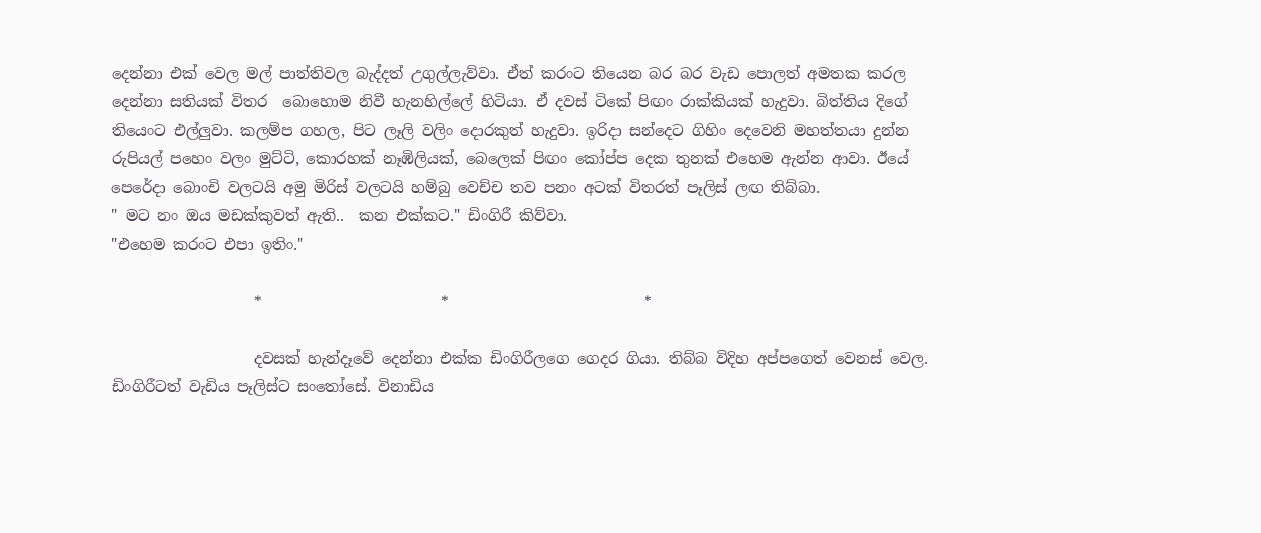දෙන්නා එක් වෙල මල් පාත්තිවල බැද්දත් උගුල්ලැව්වා. ඒත් කරංට තියෙන බර බර වැඩ පොලත් අමතක කරල දෙන්නා සතියක් විතර  බොහොම නිවී හැනහිල්ලේ හිටියා. ඒ දවස් ටිකේ පිඟං රාක්කියක් හැදුවා. බිත්තිය දිගේ තියෙංට එල්ලුවා. කලම්ප ගහල, පිට ලෑලි වලිං දොරකුත් හැදුවා. ඉරිදා සන්දෙට ගිහිං දෙවෙනි මහත්තයා දුන්න රුපියල් පහෙං වලං මුට්ටි, කොරහක් නෑඹිලියක්, බෙලෙක් පිඟං කෝප්ප දෙක තුනක් එහෙම ඇන්න ආවා. ඊයේ පෙරේදා බොංචි වලටයි අමු මිරිස් වලටයි හම්බු වෙච්ච තව පනං අටක් විතරත් පෑලිස් ලඟ තිබ්බා.
" මට නං ඔය මඩක්කුවත් ඇති..  කන එක්කට." ඩිංගිරී කිව්වා.
"එහෙම කරංට එපා ඉතිං."

                   *                        *                          *

                   දවසක් හැන්දෑවේ දෙන්නා එක්ක ඩිංගිරීලගෙ ගෙදර ගියා. තිබ්බ විදිහ අප්පගෙත් වෙනස් වෙල. ඩිංගිරීටත් වැඩිය පෑලිස්ට සංතෝසේ. විනාඩිය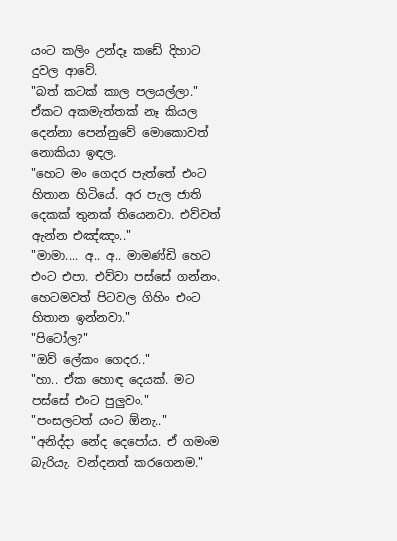යංට කලිං උන්දෑ කඩේ දිහාට දුවල ආවේ.
"බත් කටක් කාල පලයල්ලා."
ඒකට අකමැත්තක් නෑ කියල දෙන්නා පෙන්නුවේ මොකොවත් නොකියා ඉඳල.
"හෙට මං ගෙදර පැත්තේ එංට හිතාන හිටියේ. අර පැල ජාති දෙකක් තුනක් තියෙනවා. එව්වත් ඇන්න එඤ්ඤං.."
"මාමා.... අ.. අ.. මාමණ්ඩි හෙට එංට එපා. එව්වා පස්සේ ගන්නං. හෙටමවත් පිටවල ගිහිං එංට හිතාන ඉන්නවා."
"පිටෝල?"
"ඔව් ලේකං ගෙදර.."
"හා.. ඒක හොඳ දෙයක්. මට පස්සේ එංට පුලුවං."
"පංසලටත් යංට ඕනැ.."
"අනිද්දා නේද දෙපෝය. ඒ ගමංම බැරියැ. වන්දනත් කරගෙනම."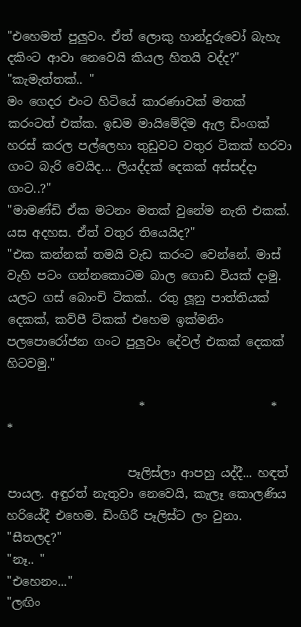"එහෙමත් පුලුවං. ඒත් ලොකු හාන්දුරුවෝ බැහැ දකිංට ආවා නෙවෙයි කියල හිතයි වද්ද?"
"කැමැත්තක්.. "
මං ගෙදර එංට හිටියේ කාරණාවක් මතක් කරංටත් එක්ක. ඉඩම මායිමේදිම ඇල ඩිංගක් හරස් කරල පල්ලෙහා තුඩුවට වතුර ටිකක් හරවා ගංට බැරි වෙයිද... ලියද්දක් දෙකක් අස්සද්දා ගංට..?"
"මාමණ්ඩි ඒක මටනං මතක් වුනේම නැති එකක්. යස අදහස. ඒත් වතුර තියෙයිද?"
"එක කන්නක් තමයි වැඩ කරංට වෙන්නේ. මාස් වැහි පටං ගන්නකොටම බාල ගොඩ වියක් දාමු. යලට ගස් බොංචි ටිකක්.. රතු ලූනු පාත්තියක් දෙකක්, කව්පී ට්කක් එහෙම ඉක්මනිං පලපොරෝජන ගංට පුලුවං දේවල් එකක් දෙකක් හිටවමු."

                      *                     *                   *

                    පෑලිස්ලා ආපහු යද්දී... හඳත් පායල. අඳුරත් නැතුවා නෙවෙයි, කැලෑ කොලණිය හරියේදී එහෙම. ඩිංගිරී පෑලිස්ට ලං වුනා.
"සීතලද?"
"නෑ.. "
"එහෙනං..."
"ලඟිං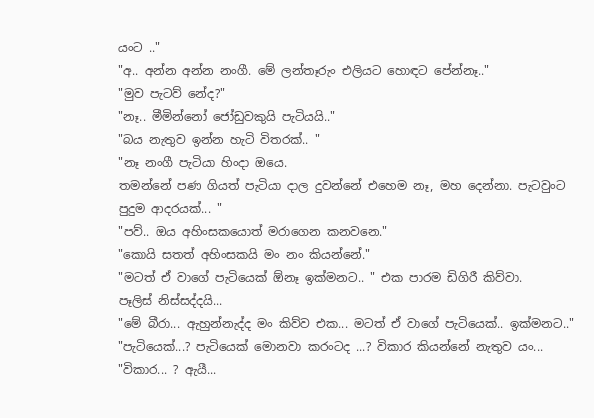යංට .."
"අ.. අන්න අන්න නංගී. මේ ලන්තෑරුං එලියට හොඳට පේන්නෑ.."
"මුව පැටව් නේද?"
"නෑ.. මීමින්නෝ ජෝඩුවකුයි පැටියයි.."
"බය නැතුව ඉන්න හැටි විතරක්.. "
"නෑ නංගී පැටියා හිංදා ඔයෙ.
තමන්නේ පණ ගියත් පැටියා දාල දුවන්නේ එහෙම නෑ, මහ දෙන්නා. පැටවුංට පුදුම ආදරයක්... "
"පව්.. ඔය අහිංසකයොත් මරාගෙන කනවනෙ."
"කොයි සතත් අහිංසකයි මං නං කියන්නේ."
"මටත් ඒ වාගේ පැටියෙක් ඕනෑ ඉක්මනට.. " එක පාරම ඩිගිරී කිව්වා.
පෑලිස් නිස්සද්දයි...
"මේ බීරා... ඇහුන්නැද්ද මං කිව්ව එක... මටත් ඒ වාගේ පැටියෙක්.. ඉක්මනට.."
"පැටියෙක්...? පැටියෙක් මොනවා කරංටද ...? විකාර කියන්නේ නැතුව යං...
"විකාර... ? ඇයී...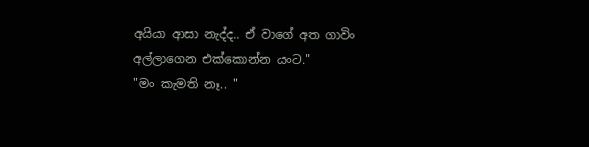අයියා ආසා නැද්ද.. ඒ වාගේ අත ගාවිං අල්ලාගෙන එක්කොන්න යංට."
"මං කැමති නෑ.. "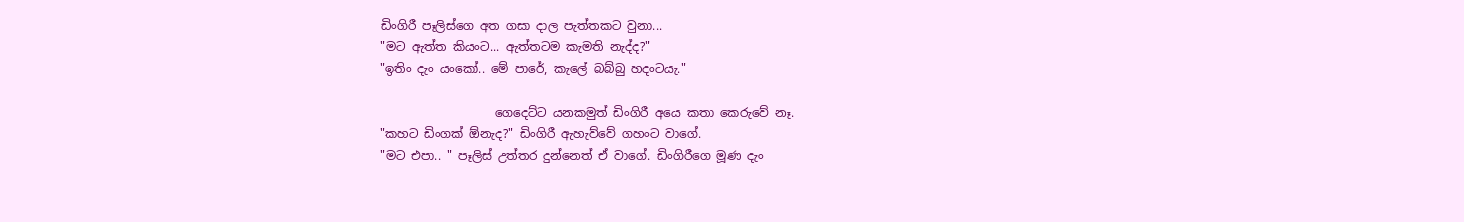ඩිංගිරී පෑලිස්ගෙ අත ගසා දාල පැත්තකට වුනා...
"මට ඇත්ත කියංට... ඇත්තටම කැමති නැද්ද?"
"ඉතිං දැං යංකෝ.. මේ පාරේ, කැලේ බබ්බු හදංටයැ."

                   ගෙදෙට්ට යනකමුත් ඩිංගිරී අයෙ කතා කෙරුවේ නෑ.
"කහට ඩිංගක් ඕනැද?" ඩිංගිරී ඇහැව්වේ ගහංට වාගේ.
"මට එපා.. " පෑලිස් උත්තර දුන්නෙත් ඒ වාගේ. ඩිංගිරීගෙ මූණ දැං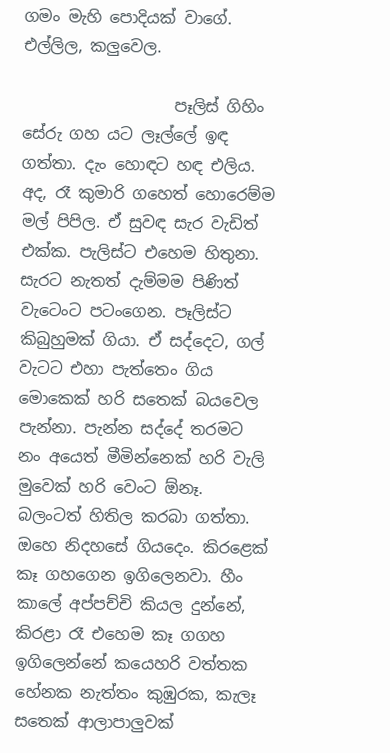ගමං මැහි පොදියක් වාගේ. එල්ලිල, කලුවෙල.

                   පෑලිස් ගිහිං සේරු ගහ යට ලෑල්ලේ ඉඳ ගත්තා. දැං හොඳට හඳ එලිය. අද, රෑ කුමාරි ගහෙත් හොරෙම්ම මල් පිපිල. ඒ සුවඳ සැර වැඩිත් එක්ක. පැලිස්ට එහෙම හිතුනා. සැරට නැතත් දැම්මම පිණිත් වැටෙංට පටංගෙන. පෑලිස්ට කිබුහුමක් ගියා. ඒ සද්දෙට, ගල් වැටට එහා පැත්තෙං ගිය මොකෙක් හරි සතෙක් බයවෙල පැන්නා. පැන්න සද්දේ තරමට නං අයෙත් මීමින්නෙක් හරි වැලි මුවෙක් හරි වෙංට ඕනෑ. බලංටත් හිතිල කරබා ගත්තා. ඔහෙ නිදහසේ ගියදෙං. කිරළෙක් කෑ ගහගෙන ඉගිලෙනවා. හීං කාලේ අප්පච්චි කියල දුන්නේ, කිරළා රෑ එහෙම කෑ ගගහ ඉගිලෙන්නේ කයෙහරි වත්තක හේනක නැත්තං කුඹුරක, කැලෑ සතෙක් ආලාපාලුවක්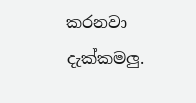කරනවා දැක්කමලු.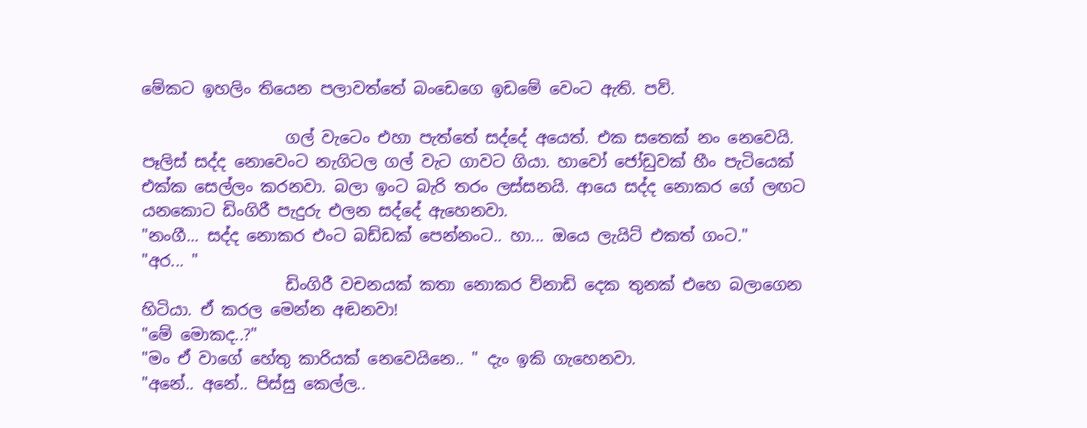මේකට ඉහලිං තියෙන පලාවත්තේ බංඩෙගෙ ඉඩමේ වෙංට ඇති. පව්.

                  ගල් වැටෙං එහා පැත්තේ සද්දේ අයෙත්. එක සතෙක් නං නෙවෙයි. පෑලිස් සද්ද නොවෙංට නැගිටල ගල් වැට ගාවට ගියා. හාවෝ ජෝඩුවක් හීං පැටියෙක් එක්ක සෙල්ලං කරනවා. බලා ඉංට බැරි තරං ලස්සනයි. ආයෙ සද්ද නොකර ගේ ලඟට යනකොට ඩිංගිරී පැදුරු එලන සද්දේ ඇහෙනවා.
"නංගී... සද්ද නොකර එංට බඩ්ඩක් පෙන්නංට.. හා... ඔයෙ ලැයිට් එකත් ගංට."
"අර... "
                  ඩිංගිරී වචනයක් කතා නොකර ව්නාඩි දෙක තුනක් එහෙ බලාගෙන හිටියා. ඒ කරල මෙන්න අඬනවා!
"මේ මොකද..?"
"මං ඒ වාගේ හේතු කාරියක් නෙවෙයිනෙ.. " දැං ඉකි ගැහෙනවා.
"අනේ.. අනේ.. පිස්සු කෙල්ල..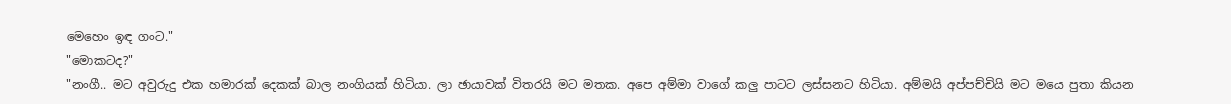මෙහෙං ඉඳ ගංට."
"මොකටද?"
"නංගී.. මට අවුරුදු එක හමාරක් දෙකක් බාල නංගියක් හිටියා. ලා ඡායාවක් විතරයි මට මතක. අපෙ අම්මා වාගේ කලු පාටට ලස්සනට හිටියා. අම්මයි අප්පච්චියි මට මයෙ පුතා කියන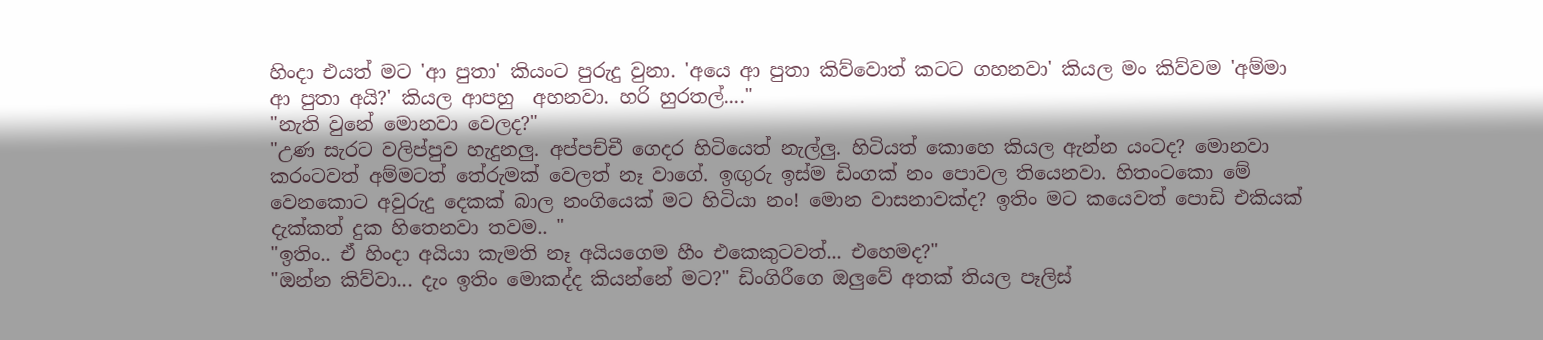හිංදා එයත් මට 'ආ පුතා' කියංට පුරුදු වුනා. 'අයෙ ආ පුතා කිව්වොත් කටට ගහනවා' කියල මං කිව්වම 'අම්මා ආ පුතා අයි?' කියල ආපහු  අහනවා. හරි හුරතල්...."
"නැති වුනේ මොනවා වෙලද?"
"උණ සැරට වලිප්පුව හැදුනලු. අප්පච්චී ගෙදර හිටියෙත් නැල්ලු. හිටියත් කොහෙ කියල ඇන්න යංටද? මොනවා කරංටවත් අම්මටත් තේරුමක් වෙලත් නෑ වාගේ. ඉඟුරු ඉස්ම ඩිංගක් නං පොවල තියෙනවා. හිතංටකො මේ වෙනකොට අවුරුදු දෙකක් බාල නංගියෙක් මට හිටියා නං! මොන වාසනාවක්ද? ඉතිං මට කයෙවත් පොඩි එකියක් දැක්කත් දුක හිතෙනවා තවම.. "
"ඉතිං.. ඒ හිංදා අයියා කැමති නෑ අයියගෙම හීං එකෙකුටවත්... එහෙමද?"
"ඔන්න කිව්වා... දැං ඉතිං මොකද්ද කියන්නේ මට?" ඩිංගිරීගෙ ඔලුවේ අතක් තියල පෑලිස්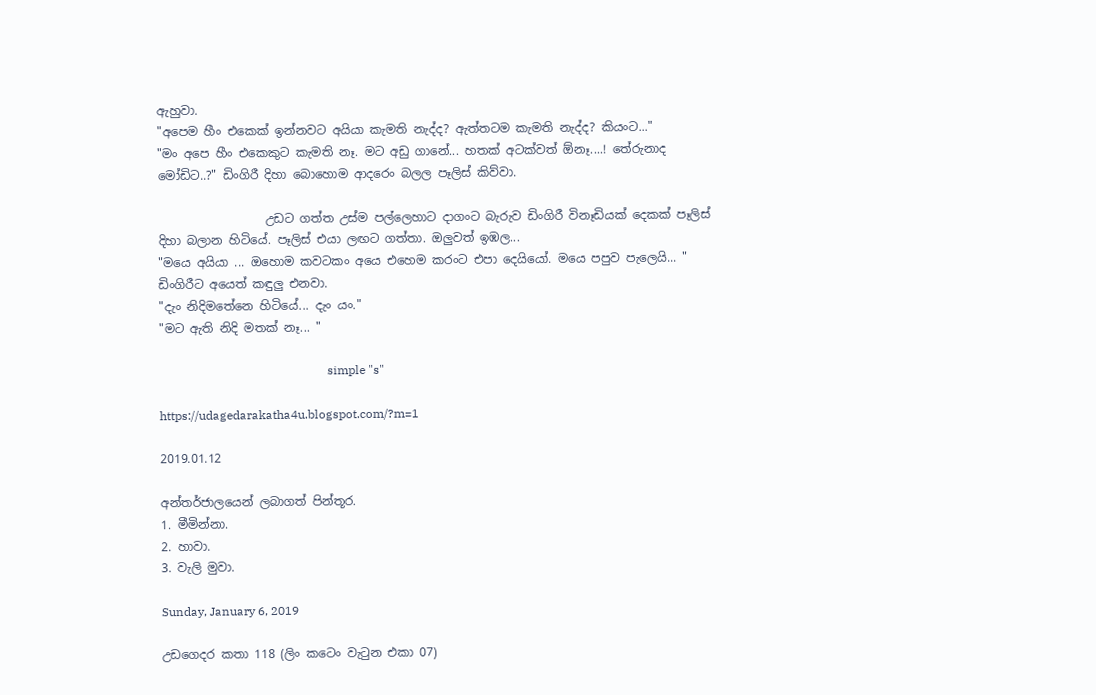ඇහුවා.
"අපෙම හීං එකෙක් ඉන්නවට අයියා කැමති නැද්ද? ඇත්තටම කැමති නැද්ද? කියංට..."
"මං අපෙ හීං එකෙකුට කැමති නෑ. මට අඩු ගානේ... හතක් අටක්වත් ඕනෑ....! තේරුනාද මෝඩිට..?" ඩිංගිරී දිහා බොහොම ආදරෙං බලල පෑලිස් කිව්වා.

                  උඩට ගත්ත උස්ම පල්ලෙහාට දාගංට බැරුව ඩිංගිරී විනෑඩියක් දෙකක් පෑලිස් දිහා බලාන හිටියේ. පෑලිස් එයා ලඟට ගත්තා. ඔලුවත් ඉඹල...
"මයෙ අයියා ... ඔහොම කවටකං අයෙ එහෙම කරංට එපා දෙයියෝ. මයෙ පපුව පැලෙයි... " ඩිංගිරීට අයෙත් කඳුලු එනවා.
"දැං නිදිමතේනෙ හිටියේ... දැං යං."
"මට ඇති නිදි මතක් නෑ... "

                                                        simple "s"

https://udagedarakatha4u.blogspot.com/?m=1

2019.01.12

අන්තර්ජාලයෙන් ලබාගත් පින්තූර.
1. මීමින්නා.
2. හාවා.
3. වැලි මුවා.

Sunday, January 6, 2019

උඩගෙදර කතා 118 (ලිං කටෙං වැටුන එකා 07)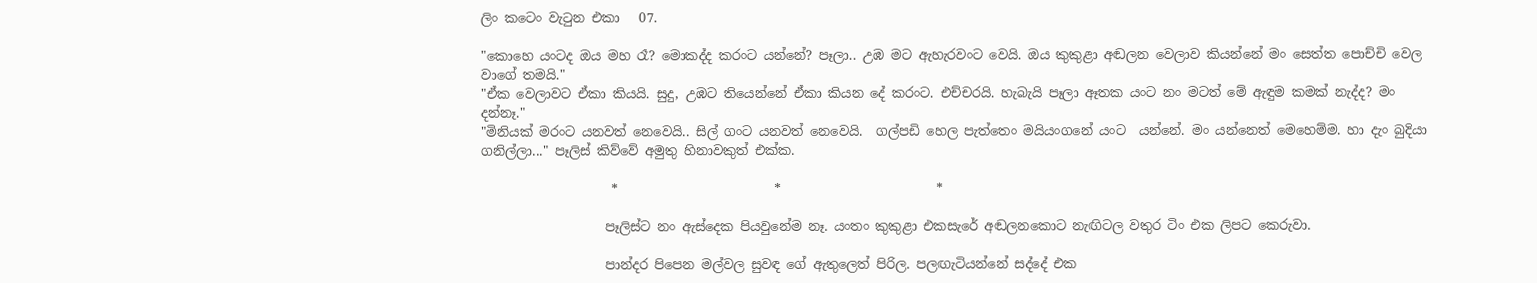ලිං කටෙං වැටුන එකා   07.

"කොහෙ යංටද ඔය මහ රෑ? මොකද්ද කරංට යන්නේ? පෑලා.. උඹ මට ඇහැරවංට වෙයි. ඔය කුකුළා අඬලන වෙලාව කියන්නේ මං සෙත්ත පොච්චි වෙල වාගේ තමයි."
"ඒක වෙලාවට ඒකා කියයි. සුදු, උඹට තියෙන්නේ ඒකා කියන දේ කරංට. එච්චරයි. හැබැයි පෑලා ඈතක යංට නං මටත් මේ ඇඳුම කමක් නැද්ද? මං දන්නෑ."
"මිනියක් මරංට යනවත් නෙවෙයි.. සිල් ගංට යනවත් නෙවෙයි.  ගල්පඩි හෙල පැත්තෙං මයියංගනේ යංට  යන්නේ. මං යන්නෙත් මෙහෙම්ම. හා දැං බුදියා ගනිල්ලා..." පෑලිස් කිව්වේ අමුතු හිනාවකුත් එක්ක.

                    *                        *                        *

                   පෑලිස්ට නං ඇස්දෙක පියවුනේම නෑ. යංතං කුකුළා එකසැරේ අඬලනකොට නැඟිටල වතුර ටිං එක ලිපට කෙරුවා.

                   පාන්දර පිපෙන මල්වල සුවඳ ගේ ඇතුලෙත් පිරිල. පලඟැටියන්නේ සද්දේ එක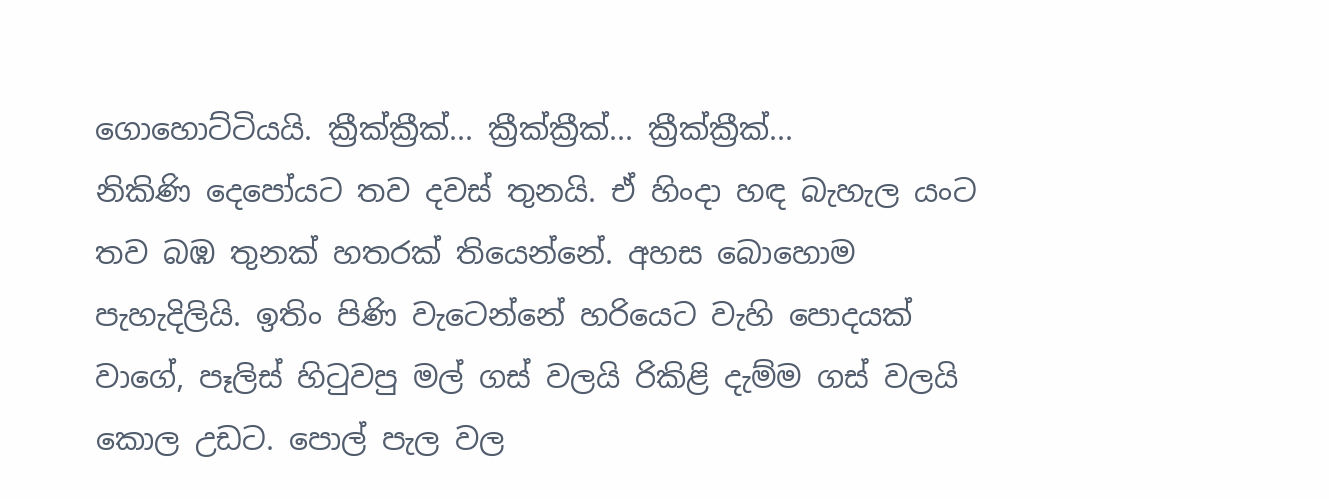ගොහොට්ටියයි. ක්‍රීක්ක්‍රීක්... ක්‍රීක්ක්‍රීක්... ක්‍රීක්ක්‍රීක්...
නිකිණි දෙපෝයට තව දවස් තුනයි. ඒ හිංදා හඳ බැහැල යංට තව බඹ තුනක් හතරක් තියෙන්නේ. අහස බොහොම පැහැදිලියි. ඉතිං පිණි වැටෙන්නේ හරියෙට වැහි පොදයක් වාගේ, පෑලිස් හිටුවපු මල් ගස් වලයි රිකිළි දැම්ම ගස් වලයි කොල උඩට. පොල් පැල වල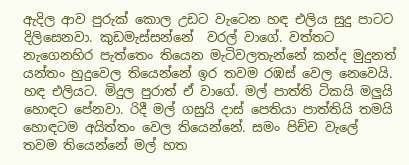ඇදිල ආව පුරුක් කොල උඩට වැටෙන හඳ එලිය සුදු පාටට දිලිසෙනවා. කුඩමැස්සන්නේ  වරල් වාගේ. වත්තට නැගෙනහිර පැත්තෙං තියෙන මැටිවලතැන්නේ කන්ද මුදුනත් යන්තං හුදුවෙල තියෙන්නේ ඉර තවම රඹස් වෙල නෙවෙයි. හඳ එලියට. මිදුල පුරාත් ඒ වාගේ. මල් පාත්ති ටිකයි මලුයි හොඳට පේනවා. රිදී මල් ගසුයි දාස් පෙතියා පාත්තියි තමයි හොඳටම අයිත්තං වෙල තියෙන්නේ. සමං පිච්ච වැලේ තවම තියෙන්නේ මල් හත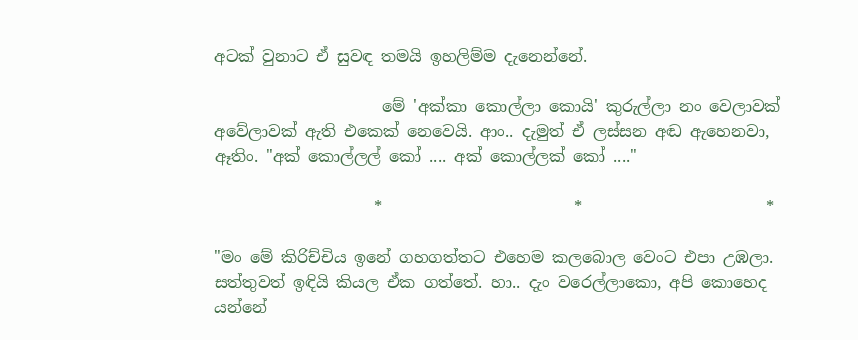අටක් වුනාට ඒ සුවඳ තමයි ඉහලිම්ම දැනෙන්නේ.

                     මේ 'අක්කා කොල්ලා කොයි' කුරුල්ලා නං වෙලාවක් අවේලාවක් ඇති එකෙක් නෙවෙයි. ආං.. දැමුත් ඒ ලස්සන අඬ ඇහෙනවා, ඈතිං. "අක් කොල්ලල් කෝ .... අක් කොල්ලක් කෝ ...."

                    *                        *                       *

"මං මේ කිරිච්චිය ඉනේ ගහගත්තට එහෙම කලබොල වෙංට එපා උඹලා. සත්තුවත් ඉඳියි කියල ඒක ගත්තේ. හා.. දැං වරෙල්ලාකො, අපි කොහෙද යන්නේ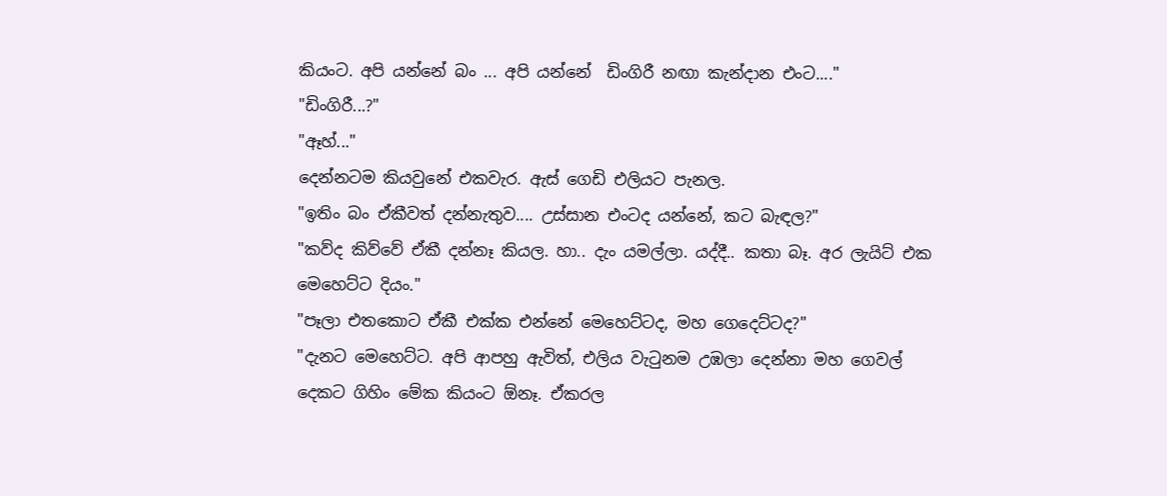කියංට. අපි යන්නේ බං ... අපි යන්නේ  ඩිංගිරී නඟා කැන්දාන එංට...."
"ඩිංගිරී...?"
"ඈහ්..."
දෙන්නටම කියවුනේ එකවැර. ඇස් ගෙඩි එලියට පැනල.
"ඉතිං බං ඒකීවත් දන්නැතුව.... උස්සාන එංටද යන්නේ, කට බැඳල?"
"කව්ද කිව්වේ ඒකී දන්නෑ කියල. හා.. දැං යමල්ලා. යද්දී.. කතා බෑ. අර ලැයිට් එක මෙහෙට්ට දියං."
"පෑලා එතකොට ඒකී එක්ක එන්නේ මෙහෙට්ටද, මහ ගෙදෙට්ටද?"
"දැනට මෙහෙට්ට. අපි ආපහු ඇවිත්, එලිය වැටුනම උඹලා දෙන්නා මහ ගෙවල් දෙකට ගිහිං මේක කියංට ඕනෑ. ඒකරල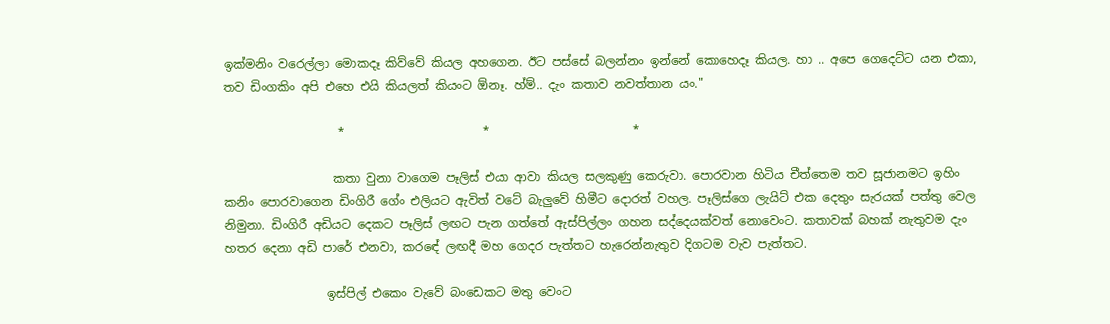ඉක්මනිං වරෙල්ලා මොකදෑ කිව්වේ කියල අහගෙන. ඊට පස්සේ බලන්නං ඉන්නේ කොහෙදෑ කියල. හා .. අපෙ ගෙදෙට්ට යන එකා, තව ඩිංගකිං අපි එහෙ එයි කියලත් කියංට ඕනෑ. හ්ම්.. දැං කතාව නවත්තාන යං."

                   *                       *                        *

                  කතා වුනා වාගෙම පෑලිස් එයා ආවා කියල සලකුණු කෙරුවා. පොරවාන හිටිය චීත්තෙම තව සූජානමට ඉහිං කනිං පොරවාගෙන ඩිංගිරී ගේං එලියට ඇවිත් වටේ බැලුවේ හිමීට දොරත් වහල. පෑලිස්ගෙ ලැයිට් එක දෙතුං සැරයක් පත්තු වෙල නිමුනා. ඩිංගිරී අඩියට දෙකට පෑලිස් ලඟට පැන ගත්තේ ඇස්පිල්ලං ගහන සද්දෙයක්වත් නොවෙංට. කතාවක් බහක් නැතුවම දැං හතර දෙනා අඩි පාරේ එනවා, කරඳේ ලඟදී මහ ගෙදර පැත්තට හැරෙන්නැතුව දිගටම වැව පැත්තට.

                 ඉස්පිල් එකෙං වැවේ බංඩෙකට මතු වෙංට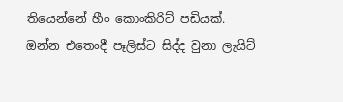තියෙන්නේ හීං කොංකිරිට් පඩියක්. ඔන්න එතෙංදී පෑලිස්ට සිද්ද වුනා ලැයිට්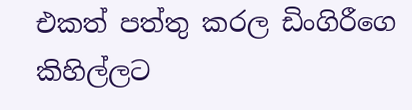එකත් පත්තු කරල ඩිංගිරීගෙ කිහිල්ලට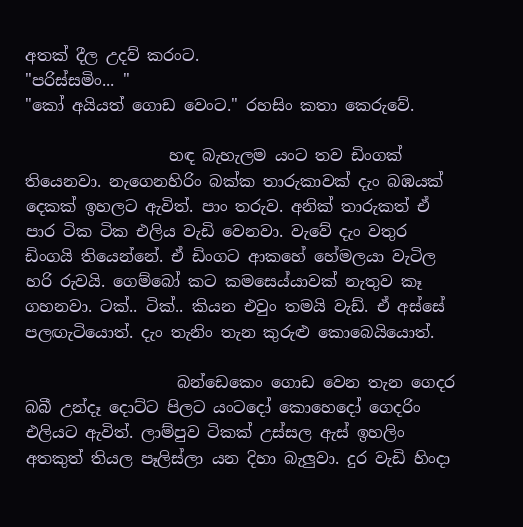අතක් දීල උදව් කරංට.
"පරිස්සමිං... "
"කෝ අයියත් ගොඩ වෙංට." රහසිං කතා කෙරුවේ.

                  හඳ බැහැලම යංට තව ඩිංගක් තියෙනවා. නැගෙනහිරිං බක්ක තාරුකාවක් දැං බඹයක් දෙකක් ඉහලට ඇවිත්. පාං තරුව. අනික් තාරුකත් ඒ පාර ටික ටික එලිය වැඩි වෙනවා. වැවේ දැං වතුර ඩිංගයි තියෙන්නේ. ඒ ඩිංගට ආකහේ හේමලයා වැටිල හරි රුවයි. ගෙම්බෝ කට කමසෙය්යාවක් නැතුව කෑ ගහනවා. ටක්.. ටික්.. කියන එවුං තමයි වැඩ්. ඒ අස්සේ පලඟැටියොත්. දැං තැනිං තැන කුරුළු කොබෙයියොත්.

                   බන්ඩෙකෙං ගොඩ වෙන තැන ගෙදර බබී උන්දෑ දොට්ට පිලට යංටදෝ කොහෙදෝ ගෙදරිං එලියට ඇවිත්. ලාම්පුව ටිකක් උස්සල ඇස් ඉහලිං අතකුත් තියල පෑලිස්ලා යන දිහා බැලුවා. දුර වැඩි හිංදා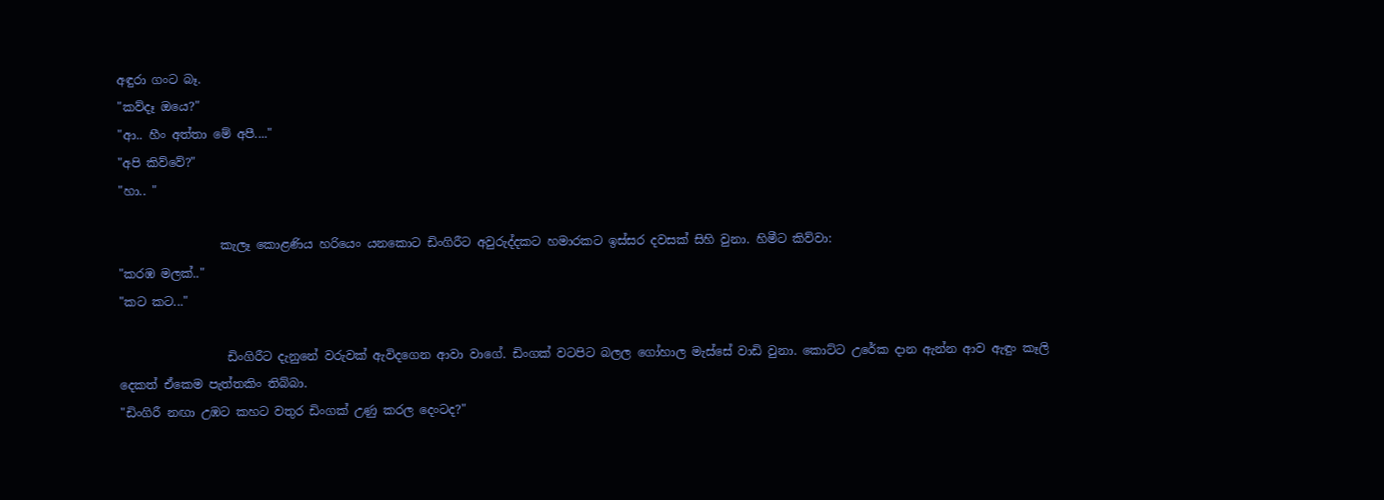අඳුරා ගංට බෑ.
"කව්දෑ ඔයෙ?"
"ආ.. හීං අත්තා මේ අපී...."
"අපි කිව්වේ?"
"හා.. "

                 කැලෑ කොළණිය හරියෙං යනකොට ඩිංගිරීට අවුරුද්දකට හමාරකට ඉස්සර දවසක් සිහි වුනා. හිමීට කිව්වා:
"කරඹ මලක්.."
"කට කට..."

                  ඩිංගිරීට දැනුනේ වරුවක් ඇවිදගෙන ආවා වාගේ. ඩිංගක් වටපිට බලල ගෝහාල මැස්සේ වාඩි වුනා. කොට්ට උරේක දාන ඇන්න ආව ඇඳුං කෑලි
දෙකත් ඒකෙම පැත්තකිං තිබ්බා.
"ඩිංගිරී නඟා උඹට කහට වතුර ඩිංගක් උණු කරල දෙංටද?"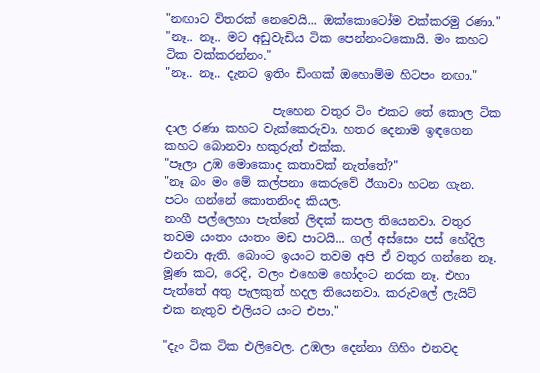"නඟාට විතරක් නෙවෙයි... ඔක්කොටෝම වක්කරමු රණා."
"නෑ.. නෑ.. මට අඩුවැඩිය ටික පෙන්නංටකොයි. මං කහට ටික වක්කරන්නං."
"නෑ.. නෑ.. දැනට ඉතිං ඩිංගක් ඔහොම්ම හිටපං නඟා."

                  පැහෙන වතුර ටිං එකට තේ කොල ටික දාල රණා කහට වැක්කෙරුවා. හතර දෙනාම ඉඳගෙන කහට බොනවා හකුරුත් එක්ක.
"පෑලා උඹ මොකොද කතාවක් නැත්තේ?"
"නෑ බං මං මේ කල්පනා කෙරුවේ ඊගාවා හටන ගැන. පටං ගන්නේ කොතනිංද කියල.
නංගී පල්ලෙහා පැත්තේ ලිඳක් කපල තියෙනවා. වතුර තවම යංතං යංතං මඩ පාටයි... ගල් අස්සෙං පස් හේදිල එනවා ඇති. බොංට ඉයංට තවම අපි ඒ වතුර ගන්නෙ නෑ. මූණ කට, රෙදි, වලං එහෙම හෝදංට නරක නෑ. එහා පැත්තේ අතු පැලකුත් හදල තියෙනවා. කරුවලේ ලැයිට් එක නැතුව එලියට යංට එපා."

"දැං ටික ටික එලිවෙල. උඹලා දෙන්නා ගිහිං එනවද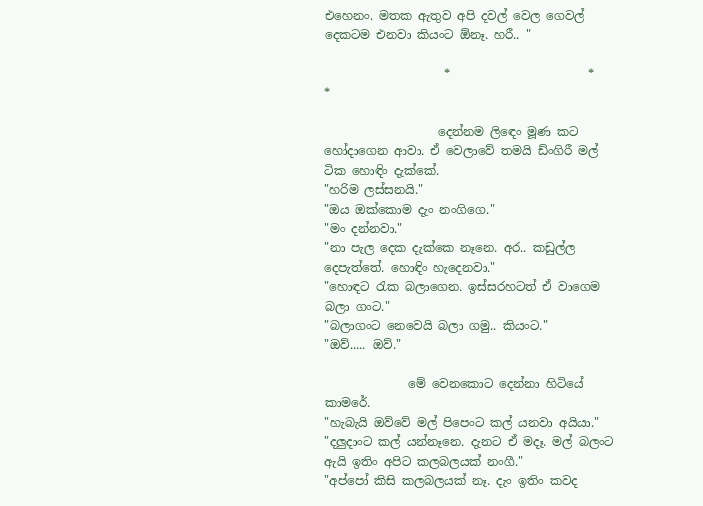එහෙනං. මතක ඇතුව අපි දවල් වෙල ගෙවල් දෙකටම එනවා කියංට ඕනෑ. හරී.. "

                    *                       *                       *

                   දෙන්නම ලිඳෙං මූණ කට හෝදාගෙන ආවා. ඒ වෙලාවේ තමයි ඩ්ංගිරී මල් ටික හොඳිං දැක්කේ.
"හරිම ලස්සනයි."
"ඔය ඔක්කොම දැං නංගිගෙ."
"මං දන්නවා."
"නා පැල දෙක දැක්කෙ නෑනෙ. අර.. කඩුල්ල දෙපැත්තේ. හොඳිං හැදෙනවා."
"හොඳට රැක බලාගෙන. ඉස්සරහටත් ඒ වාගෙම බලා ගංට."
"බලාගංට නෙවෙයි බලා ගමු.. කියංට."
"ඔව්..... ඔව්."

              මේ වෙනකොට දෙන්නා හිටියේ කාමරේ.
"හැබැයි ඔව්වේ මල් පිපෙංට කල් යනවා අයියා."
"දලුදාංට කල් යන්නෑනෙ. දැනට ඒ මදෑ. මල් බලංට ඇයි ඉතිං අපිට කලබලයක් නංගී."
"අප්පෝ කිසි කලබලයක් නෑ. දැං ඉතිං කවද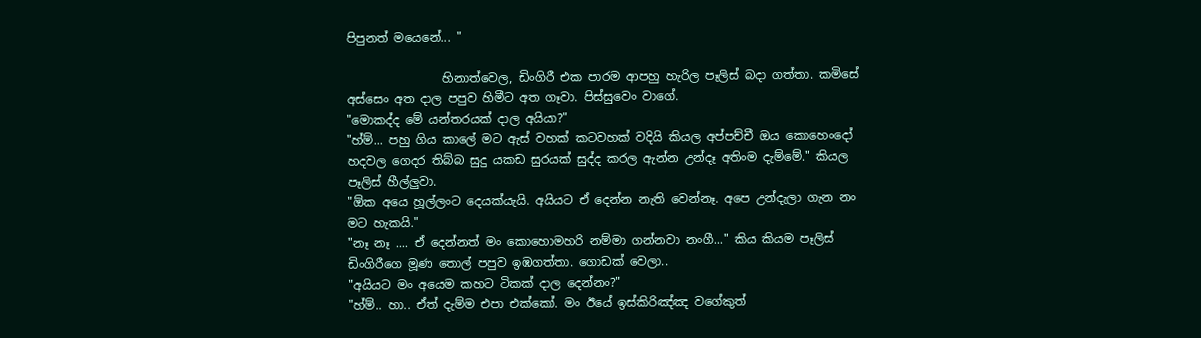පිපුනත් මයෙනේ... "

                හිනාත්වෙල, ඩිංගිරී එක පාරම ආපහු හැරිල පෑලිස් බදා ගත්තා. කමිසේ අස්සෙං අත දාල පපුව හිමීට අත ගෑවා. පිස්සුවෙං වාගේ.
"මොකද්ද මේ යන්තරයක් දාල අයියා?"
"හ්ම්... පහු ගිය කාලේ මට ඇස් වහක් කටවහක් වදියි කියල අප්පච්චී ඔය කොහෙංදෝ හදවල ගෙදර තිබ්බ සුදු යකඩ සුරයක් සුද්ද කරල ඇන්න උන්දෑ අතිංම දැම්මේ." කියල පෑලිස් හීල්ලුවා.
"ඕක අයෙ හූල්ලංට දෙයක්යැයි. අයියට ඒ දෙන්න නැති වෙන්නෑ. අපෙ උන්දැලා ගැන නං මට හැකයි."
"නෑ නෑ .... ඒ දෙන්නත් මං කොහොමහරි නම්මා ගන්නවා නංගී..." කිය කියම පෑලිස් ඩිංගිරීගෙ මූණ තොල් පපුව ඉඹගත්තා. ගොඩක් වෙලා..
"අයියට මං අයෙම කහට ටිකක් දාල දෙන්නං?"
"හ්ම්.. හා.. ඒත් දැම්ම එපා එක්කෝ. මං ඊයේ ඉස්කිරිඤ්ඤ වගේකුත්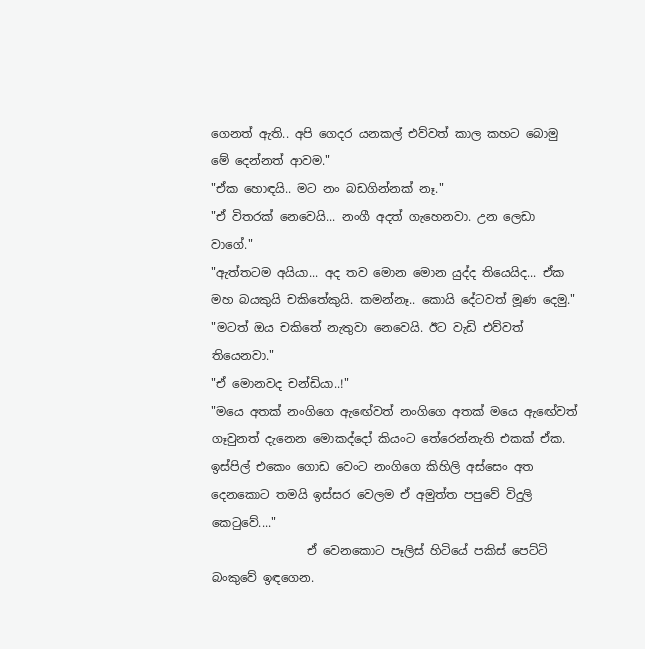ගෙනත් ඇති.. අපි ගෙදර යනකල් එව්වත් කාල කහට බොමු මේ දෙන්නත් ආවම."
"ඒක හොඳයි.. මට නං බඩගින්නක් නෑ."
"ඒ විතරක් නෙවෙයි... නංගී අදත් ගැහෙනවා. උන ලෙඩා වාගේ."
"ඇත්තටම අයියා... අද තව මොන මොන යුද්ද තියෙයිද... ඒක මහ බයකුයි චකිතේකුයි. කමන්නෑ.. කොයි දේටවත් මූණ දෙමු."
"මටත් ඔය චකිතේ නැතුවා නෙවෙයි. ඊට වැඩි එව්වත් තියෙනවා."
"ඒ මොනවද චන්ඩියා..!"
"මයෙ අතක් නංගිගෙ ඇඟේවත් නංගිගෙ අතක් මයෙ ඇඟේවත් ගෑවුනත් දැනෙන මොකද්දෝ කියංට තේරෙන්නැති එකක් ඒක. ඉස්පිල් එකෙං ගොඩ වෙංට නංගිගෙ කිහිලි අස්සෙං අත දෙනකොට තමයි ඉස්සර වෙලම ඒ අමුත්ත පපුවේ විදුලි කෙටුවේ...."
                ඒ වෙනකොට පෑලිස් හිටියේ පකිස් පෙට්ටි බංකුවේ ඉඳගෙන.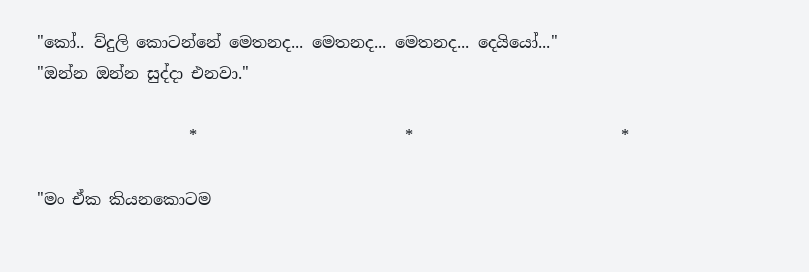"කෝ.. ව්දුලි කොටන්නේ මෙතනද... මෙතනද... මෙතනද... දෙයියෝ..."
"ඔන්න ඔන්න සුද්දා එනවා."

                   *                          *                          *

"මං ඒක කියනකොටම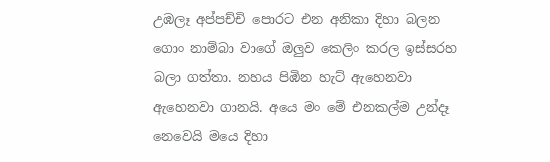උඹලෑ අප්පච්චි පොරට එන අනිකා දිහා බලන ගොං නාම්බා වාගේ ඔලුව කෙලිං කරල ඉස්සරහ බලා ගත්තා. නහය පිඹින හැට් ඇහෙනවා ඇහෙනවා ගානයි. අයෙ මං මේ එනකල්ම උන්දෑ නෙවෙයි මයෙ දිහා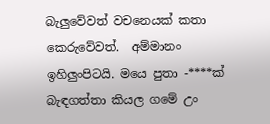බැලුවේවත් වචනෙයක් කතා කෙරුවේවත්.  අම්මානං ඉහිලුංපිටයි. මයෙ පුතා -****ක් බැඳගත්තා කියල ගමේ උං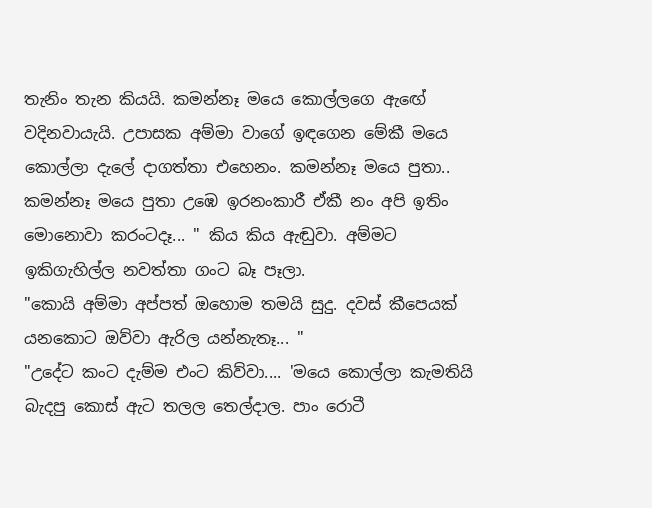තැනිං තැන කියයි. කමන්නෑ මයෙ කොල්ලගෙ ඇඟේ වදිනවායැයි. උපාසක අම්මා වාගේ ඉඳගෙන මේකී මයෙ කොල්ලා දැලේ දාගත්තා එහෙනං. කමන්නෑ මයෙ පුතා.. කමන්නෑ මයෙ පුතා උඹෙ ඉරනංකාරී ඒකී නං අපි ඉතිං මොනොවා කරංටදෑ... " කිය කිය ඇඬුවා. අම්මට ඉකිගැහිල්ල නවත්තා ගංට බෑ පෑලා.
"කොයි අම්මා අප්පත් ඔහොම තමයි සුදු. දවස් කීපෙයක් යනකොට ඔව්වා ඇරිල යන්නැතෑ... "
"උදේට කංට දැම්ම එංට කිව්වා.... 'මයෙ කොල්ලා කැමතියි බැදපු කොස් ඇට තලල තෙල්දාල. පාං රොටී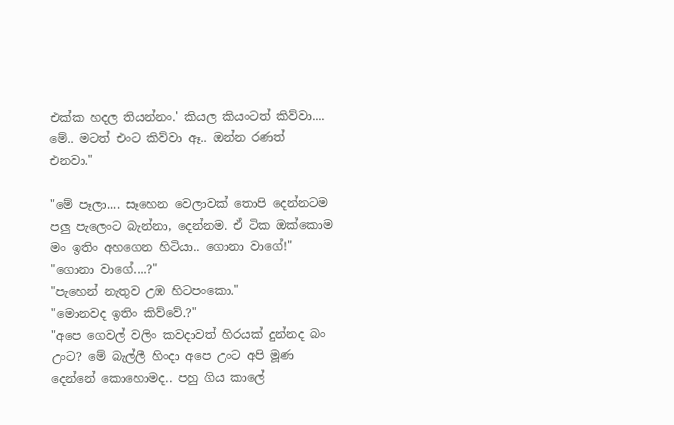එක්ක හදල තියන්නං.' කියල කියංටත් කිව්වා.... මේ.. මටත් එංට කිව්වා ඈ.. ඔන්න රණත් එනවා."

"මේ පෑලා.... සෑහෙන වෙලාවක් තොපි දෙන්නටම පලු පැලෙංට බැන්නා, දෙන්නම. ඒ ටික ඔක්කොම මං ඉතිං අහගෙන හිටියා.. ගොනා වාගේ!"
"ගොනා වාගේ....?"
"පැහෙන් නැතුව උඹ හිටපංකො."
"මොනවද ඉතිං කිව්වේ.?"
"අපෙ ගෙවල් වලිං කවදාවත් හිරයක් දුන්නද බං උංට? මේ බැල්ලී හිංදා අපෙ උංට අපි මූණ දෙන්නේ කොහොමද.. පහු ගිය කාලේ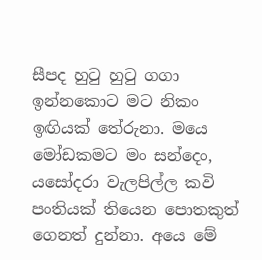සීපද හුටු හුටු ගගා ඉන්නකොට මට නිකං ඉඟියක් තේරුනා. මයෙ මෝඩකමට මං සන්දෙං, යසෝදරා වැලපිල්ල කවි පංතියක් තියෙන පොතකුත් ගෙනත් දුන්නා. අයෙ මේ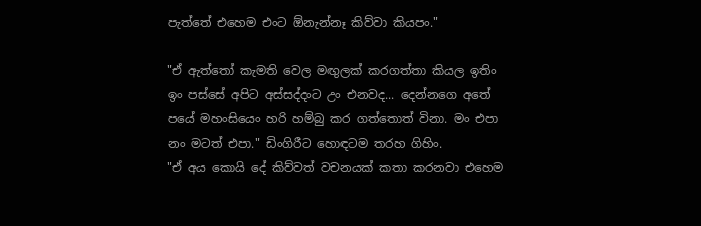පැත්තේ එහෙම එංට ඕනැන්නෑ කිව්වා කියපං."

"ඒ ඇත්තෝ කැමති වෙල මඟුලක් කරගත්තා කියල ඉතිං ඉං පස්සේ අපිට අස්සද්දංට උං එනවද... දෙන්නගෙ අතේ පයේ මහංසියෙං හරි හම්බු කර ගත්තොත් විනා. මං එපා නං මටත් එපා." ඩිංගිරීට හොඳටම තරහ ගිහිං.
"ඒ අය කොයි දේ කිව්වත් වචනයක් කතා කරනවා එහෙම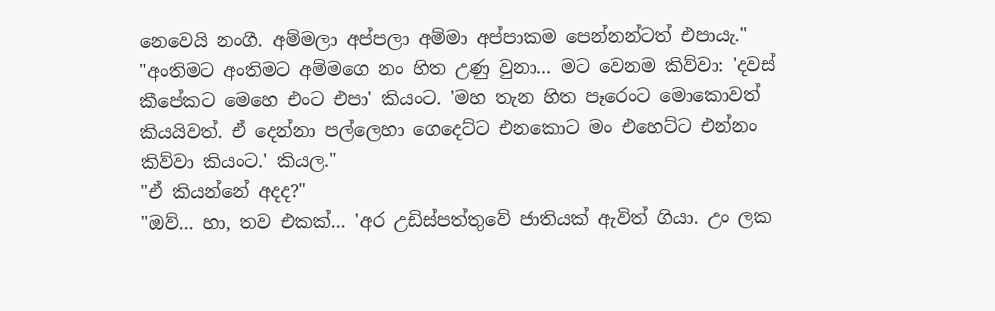නෙවෙයි නංගී. අම්මලා අප්පලා අම්මා අප්පාකම පෙන්නන්ටත් එපායැ."
"අංතිමට අංතිමට අම්මගෙ නං හිත උණු වුනා... මට වෙනම කිව්වා: 'දවස් කීපේකට මෙහෙ එංට එපා' කියංට. 'මහ තැන හිත පෑරෙංට මොකොවත්  කියයිවත්. ඒ දෙන්නා පල්ලෙහා ගෙදෙට්ට එනකොට මං එහෙට්ට එන්නං කිව්වා කියංට.' කියල."
"ඒ කියන්නේ අදද?"
"ඔව්... හා, තව එකක්... 'අර උඩිස්පත්තුවේ ජාතියක් ඇවිත් ගියා. උං ලක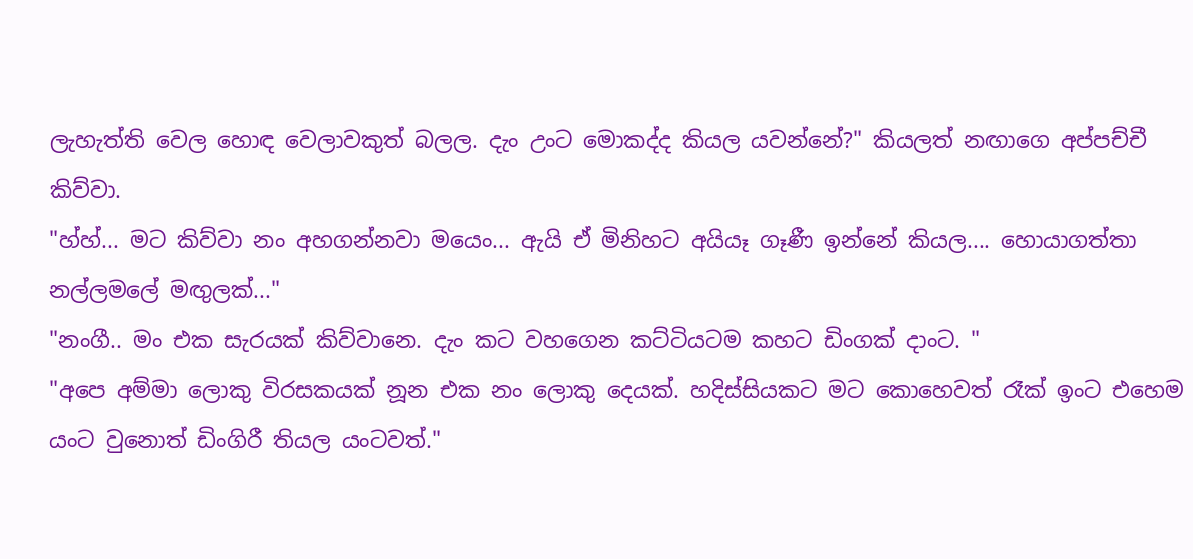ලැහැත්ති වෙල හොඳ වෙලාවකුත් බලල. දැං උංට මොකද්ද කියල යවන්නේ?" කියලත් නඟාගෙ අප්පච්චී කිව්වා.
"හ්හ්... මට කිව්වා නං අහගන්නවා මයෙං... ඇයි ඒ මිනිහට අයියෑ ගෑණී ඉන්නේ කියල.... හොයාගත්තා නල්ලමලේ මඟුලක්..."
"නංගී.. මං එක සැරයක් කිව්වානෙ. දැං කට වහගෙන කට්ටියටම කහට ඩිංගක් දාංට. "
"අපෙ අම්මා ලොකු විරසකයක් නූන එක නං ලොකු දෙයක්. හදිස්සියකට මට කොහෙවත් රෑක් ඉංට එහෙම යංට වුනොත් ඩිංගිරී තියල යංටවත්."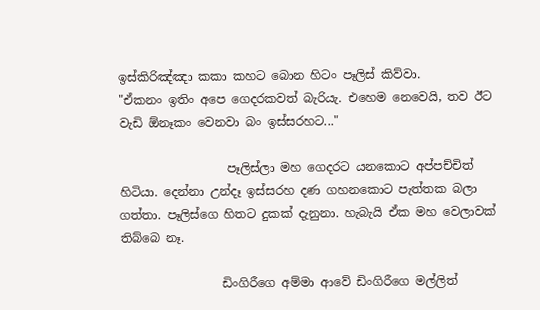ඉස්කිරිඤ්ඤා කකා කහට බොන හිටං පෑලිස් කිව්වා.
"ඒකනං ඉතිං අපෙ ගෙදරකවත් බැරියැ. එහෙම නෙවෙයි, තව ඊට වැඩි ඕනෑකං වෙනවා බං ඉස්සරහට..."

                  පෑලිස්ලා මහ ගෙදරට යනකොට අප්පච්චිත් හිටියා. දෙන්නා උන්දෑ ඉස්සරහ දණ ගහනකොට පැත්තක බලා ගත්තා. පෑලිස්ගෙ හිතට දුකක් දැනුනා. හැබැයි ඒක මහ වෙලාවක් තිබ්බෙ නෑ.

                 ඩිංගිරීගෙ අම්මා ආවේ ඩිංගිරීගෙ මල්ලිත්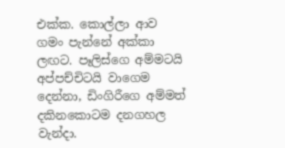එක්ක. කොල්ලා ආව ගමං පැන්නේ අක්කා ලඟට. පෑලිස්ගෙ අම්මටයි අප්පච්චිටයි වාගෙම දෙන්නා, ඩිංගිරීගෙ අම්මත් දකිනකොටම දනගහල වැන්දා.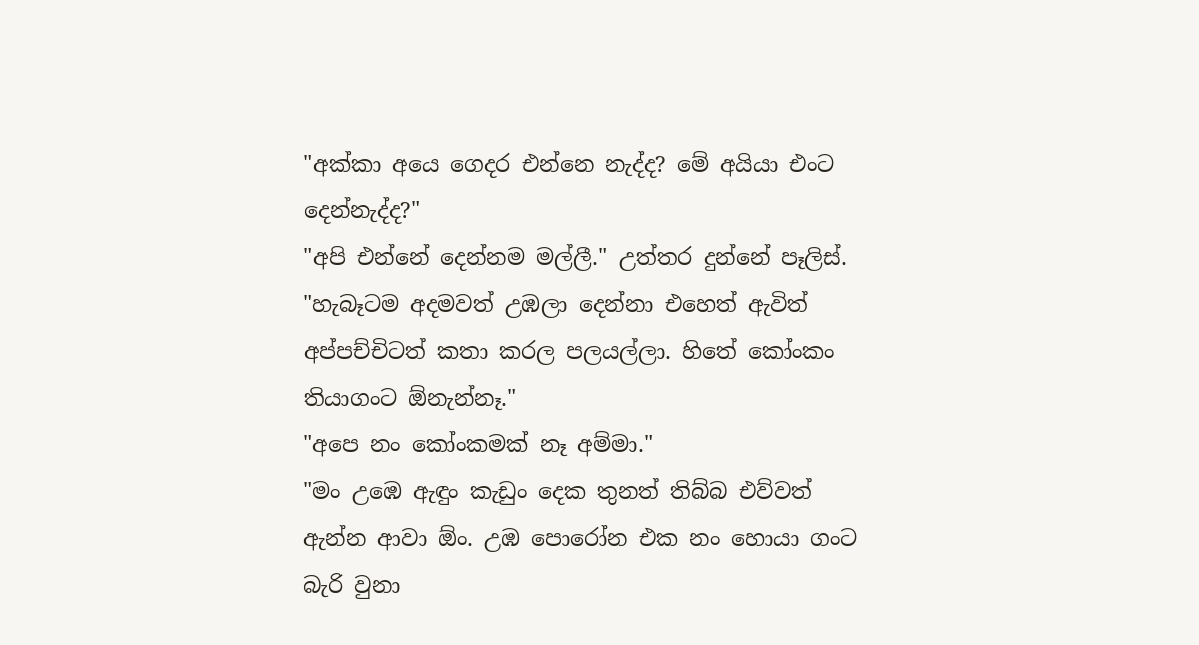"අක්කා අයෙ ගෙදර එන්නෙ නැද්ද? මේ අයියා එංට දෙන්නැද්ද?"
"අපි එන්නේ දෙන්නම මල්ලී." උත්තර දුන්නේ පෑලිස්.
"හැබෑටම අදමවත් උඹලා දෙන්නා එහෙත් ඇවිත් අප්පච්චිටත් කතා කරල පලයල්ලා. හිතේ කෝංකං තියාගංට ඕනැන්නෑ."
"අපෙ නං කෝංකමක් නෑ අම්මා."
"මං උඹෙ ඇඳුං කැඩුං දෙක තුනත් තිබ්බ එව්වත් ඇන්න ආවා ඕං. උඹ පොරෝන එක නං හොයා ගංට බැරි වුනා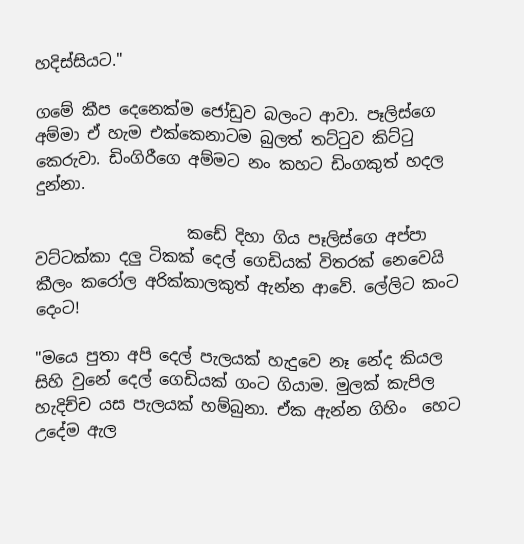හදිස්සියට."

ගමේ කීප දෙනෙක්ම ජෝඩුව බලංට ආවා. පෑලිස්ගෙ අම්මා ඒ හැම එක්කෙනාටම බුලත් තට්ටුව කිට්ටු කෙරුවා. ඩිංගිරීගෙ අම්මට නං කහට ඩිංගකුත් හදල දුන්නා.

                   කඩේ දිහා ගිය පෑලිස්ගෙ අප්පා වට්ටක්කා දලු ටිකක් දෙල් ගෙඩියක් විතරක් නෙවෙයි කීලං කරෝල අරික්කාලකුත් ඇන්න ආවේ. ලේලිට කංට දෙංට!

"මයෙ පුතා අපි දෙල් පැලයක් හැදුවෙ නෑ නේද කියල සිහි වුනේ දෙල් ගෙඩියක් ගංට ගියාම. මුලක් කැපිල හැදිච්ච යස පැලයක් හම්බුනා. ඒක ඇන්න ගිහිං  හෙට උදේම ඇල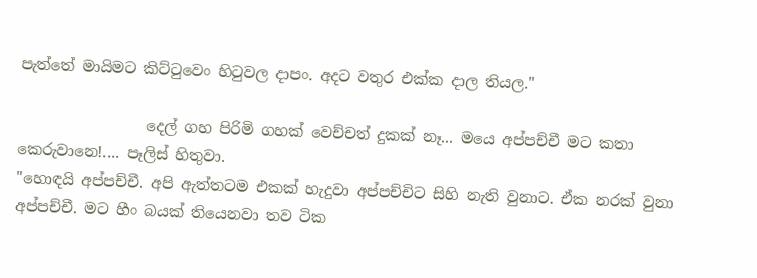පැත්තේ මායිමට කිට්ටුවෙං හිටුවල දාපං. අදට වතුර එක්ක දාල තියල."

                 දෙල් ගහ පිරිමි ගහක් වෙච්චත් දුකක් නෑ... මයෙ අප්පච්චී මට කතා කෙරුවානෙ!.... පෑලිස් හිතුවා.
"හොඳයි අප්පච්චී. අපි ඇත්තටම එකක් හැදුවා අප්පච්චිට සිහි නැති වුනාට. ඒක නරක් වුනා අප්පච්චී. මට හීං බයක් තියෙනවා තව ටික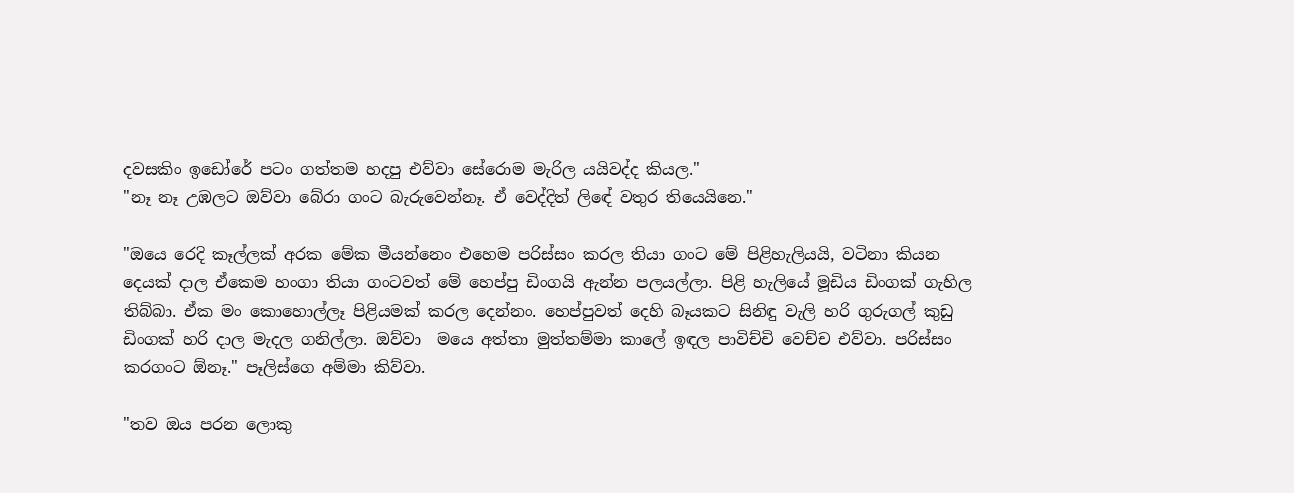දවසකිං ඉඩෝරේ පටං ගත්තම හදපු එව්වා සේරොම මැරිල යයිවද්ද කියල."
"නෑ නෑ උඹලට ඔව්වා බේරා ගංට බැරුවෙන්නෑ. ඒ වෙද්දිත් ලිඳේ වතුර තියෙයිනෙ."

"ඔයෙ රෙදි කෑල්ලක් අරක මේක මීයන්නෙං එහෙම පරිස්සං කරල තියා ගංට මේ පිළිහැලියයි, වටිනා කියන දෙයක් දාල ඒකෙම හංගා තියා ගංටවත් මේ හෙප්පු ඩිංගයි ඇන්න පලයල්ලා. පිළි හැලියේ මූඩිය ඩිංගක් ගැහිල තිබ්බා. ඒක මං කොහොල්ලෑ පිළියමක් කරල දෙන්නං. හෙප්පුවත් දෙහි බෑයකට සිනිඳු වැලි හරි ගුරුගල් කුඩු ඩිංගක් හරි දාල මැදල ගනිල්ලා. ඔව්වා  මයෙ අත්තා මුත්තම්මා කාලේ ඉඳල පාවිච්චි වෙච්ච එව්වා. පරිස්සං කරගංට ඕනෑ." පෑලිස්ගෙ අම්මා කිව්වා.

"තව ඔය පරන ලොකු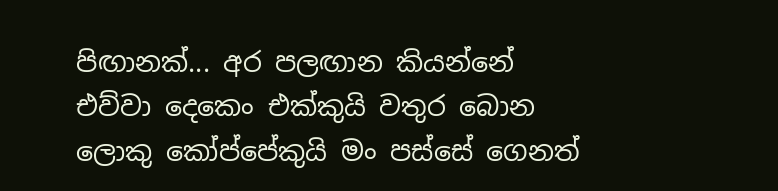පිඟානක්... අර පලඟාන කියන්නේ එව්වා දෙකෙං එක්කුයි වතුර බොන ලොකු කෝප්පේකුයි මං පස්සේ ගෙනත්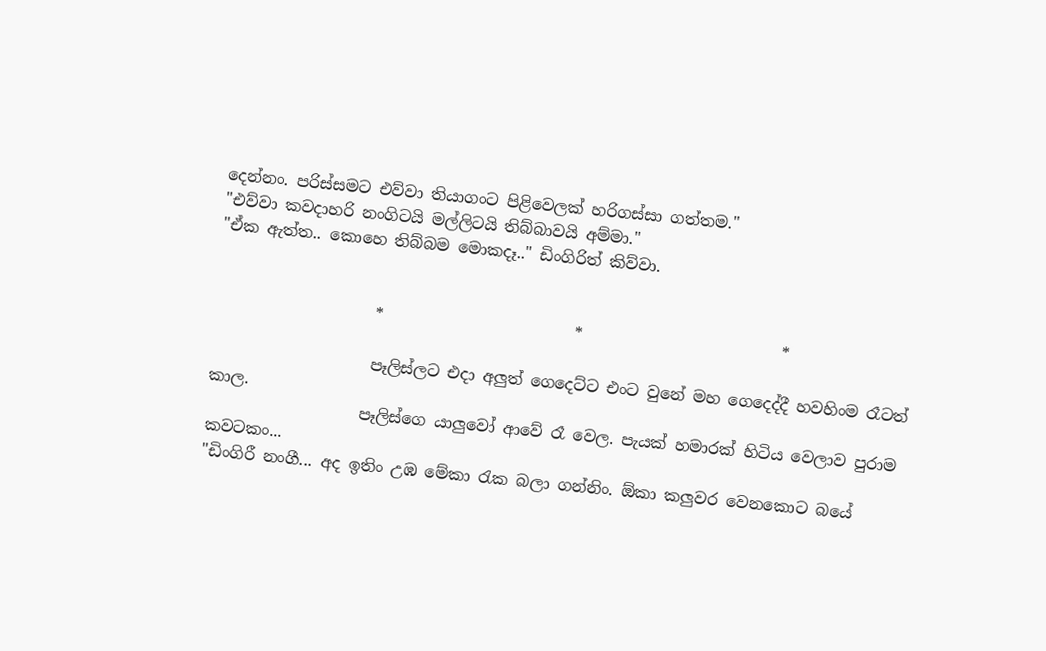දෙන්නං. පරිස්සමට එව්වා තියාගංට පිළිවෙලක් හරිගස්සා ගත්තම."
"එව්වා කවදාහරි නංගිටයි මල්ලිටයි තිබ්බාවයි අම්මා."
"ඒක ඇත්ත.. කොහෙ තිබ්බම මොකදෑ.." ඩිංගි‍රිත් කිව්වා.


                    *                        *                         *

                    පෑලිස්ලට එදා අලුත් ගෙදෙට්ට එංට වුනේ මහ ගෙදෙද්දී හවහිංම රෑටත් කාල.
                   පෑලිස්ගෙ යාලුවෝ ආවේ රෑ වෙල. පැයක් හමාරක් හිටිය වෙලාව පුරාම කවටකං...
"ඩිංගිරී නංගී... අද ඉතිං උඹ මේකා රැක බලා ගන්නිං. ඕකා කලුවර වෙනකොට බයේ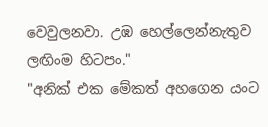වෙවුලනවා. උඹ හෙල්ලෙන්නැතුව ලඟිංම හිටපං."
"අනික් එක මේකත් අහගෙන යංට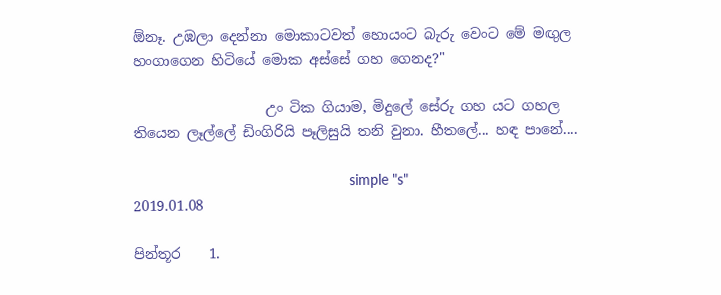ඕනෑ. උඹලා දෙන්නා මොකාටවත් හොයංට බැරු වෙංට මේ මඟුල හංගාගෙන හිටියේ මොක අස්සේ ගහ ගෙනද?"

                   උං ටික ගියාම, මිදුලේ සේරු ගහ යට ගහල තියෙන ලෑල්ලේ ඩිංගිරියි පෑලිසුයි තනි වුනා. හීතලේ... හඳ පානේ....

                                                      simple "s"
2019.01.08

පින්තූර    1.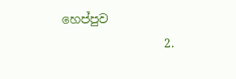හෙප්පුව
                 2.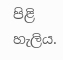පිළි හැලිය.